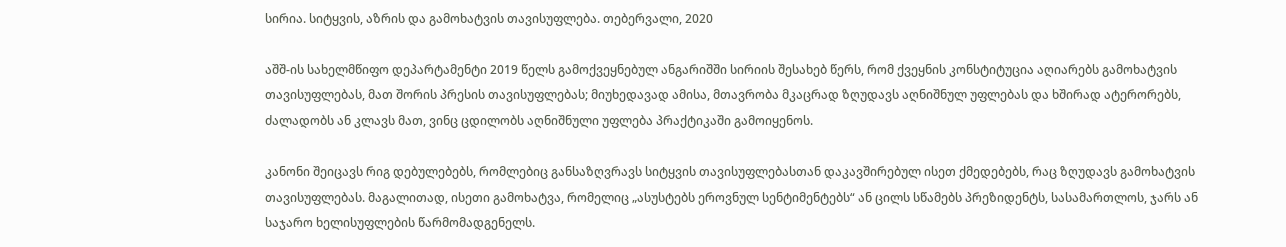სირია. სიტყვის, აზრის და გამოხატვის თავისუფლება. თებერვალი, 2020

აშშ-ის სახელმწიფო დეპარტამენტი 2019 წელს გამოქვეყნებულ ანგარიშში სირიის შესახებ წერს, რომ ქვეყნის კონსტიტუცია აღიარებს გამოხატვის თავისუფლებას, მათ შორის პრესის თავისუფლებას; მიუხედავად ამისა, მთავრობა მკაცრად ზღუდავს აღნიშნულ უფლებას და ხშირად ატერორებს, ძალადობს ან კლავს მათ, ვინც ცდილობს აღნიშნული უფლება პრაქტიკაში გამოიყენოს.

კანონი შეიცავს რიგ დებულებებს, რომლებიც განსაზღვრავს სიტყვის თავისუფლებასთან დაკავშირებულ ისეთ ქმედებებს, რაც ზღუდავს გამოხატვის თავისუფლებას. მაგალითად, ისეთი გამოხატვა, რომელიც „ასუსტებს ეროვნულ სენტიმენტებს“ ან ცილს სწამებს პრეზიდენტს, სასამართლოს, ჯარს ან საჯარო ხელისუფლების წარმომადგენელს.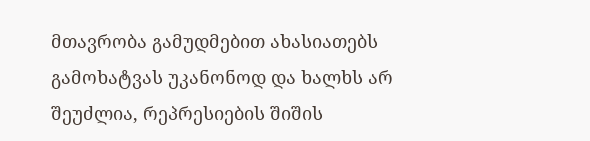მთავრობა გამუდმებით ახასიათებს გამოხატვას უკანონოდ და ხალხს არ შეუძლია, რეპრესიების შიშის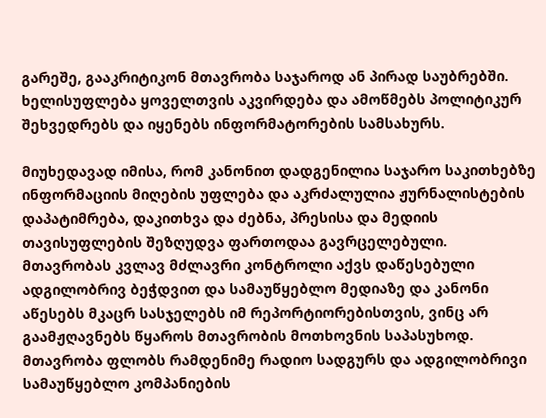გარეშე, გააკრიტიკონ მთავრობა საჯაროდ ან პირად საუბრებში. ხელისუფლება ყოველთვის აკვირდება და ამოწმებს პოლიტიკურ შეხვედრებს და იყენებს ინფორმატორების სამსახურს.

მიუხედავად იმისა, რომ კანონით დადგენილია საჯარო საკითხებზე ინფორმაციის მიღების უფლება და აკრძალულია ჟურნალისტების დაპატიმრება, დაკითხვა და ძებნა, პრესისა და მედიის თავისუფლების შეზღუდვა ფართოდაა გავრცელებული. მთავრობას კვლავ მძლავრი კონტროლი აქვს დაწესებული ადგილობრივ ბეჭდვით და სამაუწყებლო მედიაზე და კანონი აწესებს მკაცრ სასჯელებს იმ რეპორტიორებისთვის, ვინც არ გაამჟღავნებს წყაროს მთავრობის მოთხოვნის საპასუხოდ. მთავრობა ფლობს რამდენიმე რადიო სადგურს და ადგილობრივი სამაუწყებლო კომპანიების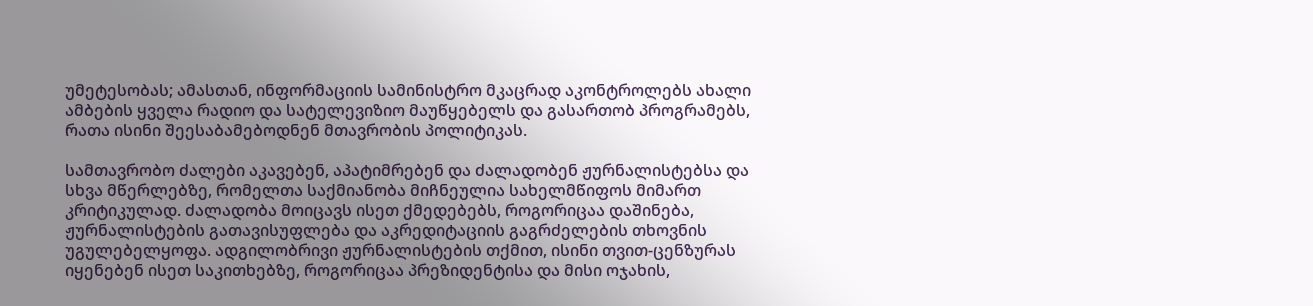უმეტესობას; ამასთან, ინფორმაციის სამინისტრო მკაცრად აკონტროლებს ახალი ამბების ყველა რადიო და სატელევიზიო მაუწყებელს და გასართობ პროგრამებს, რათა ისინი შეესაბამებოდნენ მთავრობის პოლიტიკას.

სამთავრობო ძალები აკავებენ, აპატიმრებენ და ძალადობენ ჟურნალისტებსა და სხვა მწერლებზე, რომელთა საქმიანობა მიჩნეულია სახელმწიფოს მიმართ კრიტიკულად. ძალადობა მოიცავს ისეთ ქმედებებს, როგორიცაა დაშინება, ჟურნალისტების გათავისუფლება და აკრედიტაციის გაგრძელების თხოვნის უგულებელყოფა. ადგილობრივი ჟურნალისტების თქმით, ისინი თვით-ცენზურას იყენებენ ისეთ საკითხებზე, როგორიცაა პრეზიდენტისა და მისი ოჯახის,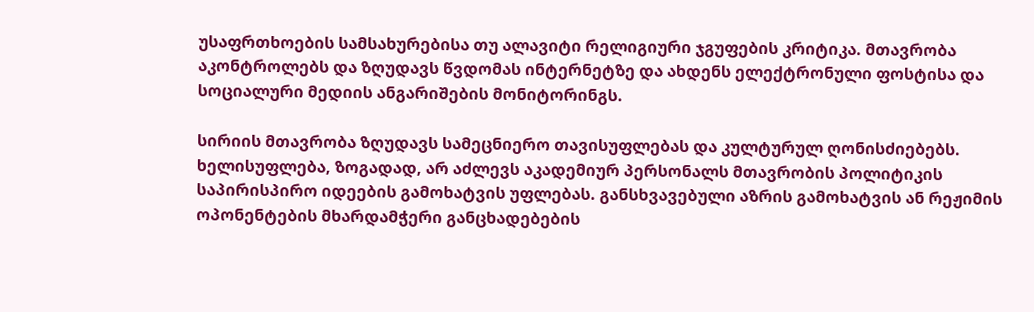უსაფრთხოების სამსახურებისა თუ ალავიტი რელიგიური ჯგუფების კრიტიკა. მთავრობა აკონტროლებს და ზღუდავს წვდომას ინტერნეტზე და ახდენს ელექტრონული ფოსტისა და სოციალური მედიის ანგარიშების მონიტორინგს.

სირიის მთავრობა ზღუდავს სამეცნიერო თავისუფლებას და კულტურულ ღონისძიებებს. ხელისუფლება, ზოგადად, არ აძლევს აკადემიურ პერსონალს მთავრობის პოლიტიკის საპირისპირო იდეების გამოხატვის უფლებას. განსხვავებული აზრის გამოხატვის ან რეჟიმის ოპონენტების მხარდამჭერი განცხადებების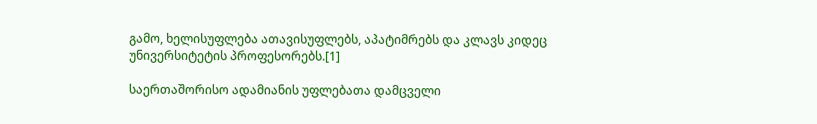გამო, ხელისუფლება ათავისუფლებს, აპატიმრებს და კლავს კიდეც უნივერსიტეტის პროფესორებს.[1]

საერთაშორისო ადამიანის უფლებათა დამცველი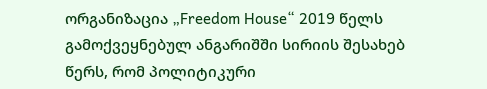ორგანიზაცია „Freedom House“ 2019 წელს გამოქვეყნებულ ანგარიშში სირიის შესახებ წერს, რომ პოლიტიკური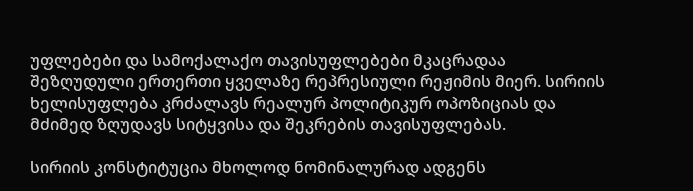უფლებები და სამოქალაქო თავისუფლებები მკაცრადაა შეზღუდული ერთერთი ყველაზე რეპრესიული რეჟიმის მიერ. სირიის ხელისუფლება კრძალავს რეალურ პოლიტიკურ ოპოზიციას და მძიმედ ზღუდავს სიტყვისა და შეკრების თავისუფლებას.

სირიის კონსტიტუცია მხოლოდ ნომინალურად ადგენს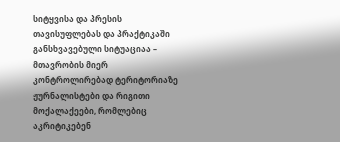სიტყვისა და პრესის თავისუფლებას და პრაქტიკაში განსხვავებული სიტუაციაა – მთავრობის მიერ კონტროლირებად ტერიტორიაზე ჟურნალისტები და რიგითი მოქალაქეები, რომლებიც აკრიტიკებენ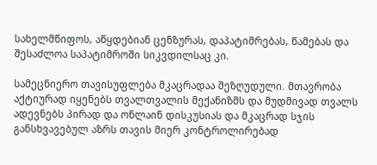სახელმწიფოს, აწყდებიან ცენზურას, დაპატიმრებას, წამებას და შესაძლოა საპატიმროში სიკვდილსაც კი.

სამეცნიერო თავისუფლება მკაცრადაა შეზღუდული. მთავრობა აქტიურად იყენებს თვალთვალის მექანიზმს და მუდმივად თვალს ადევნებს პირად და ონლაინ დისკუსიას და მკაცრად სჯის განსხვავებულ აზრს თავის მიერ კონტროლირებად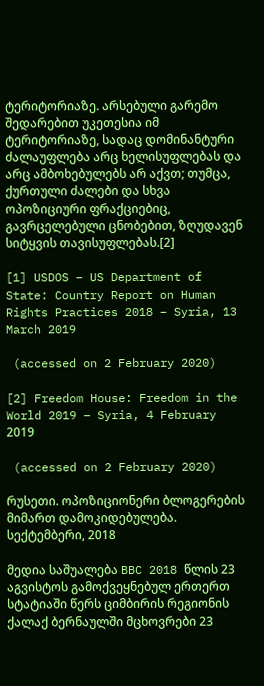ტერიტორიაზე. არსებული გარემო შედარებით უკეთესია იმ ტერიტორიაზე, სადაც დომინანტური ძალაუფლება არც ხელისუფლებას და არც ამბოხებულებს არ აქვთ; თუმცა, ქურთული ძალები და სხვა ოპოზიციური ფრაქციებიც, გავრცელებული ცნობებით, ზღუდავენ სიტყვის თავისუფლებას.[2]

[1] USDOS – US Department of State: Country Report on Human Rights Practices 2018 – Syria, 13 March 2019

 (accessed on 2 February 2020)

[2] Freedom House: Freedom in the World 2019 – Syria, 4 February 2019

 (accessed on 2 February 2020)

რუსეთი. ოპოზიციონერი ბლოგერების მიმართ დამოკიდებულება. სექტემბერი, 2018

მედია საშუალება BBC 2018 წლის 23 აგვისტოს გამოქვეყნებულ ერთერთ სტატიაში წერს ციმბირის რეგიონის ქალაქ ბერნაულში მცხოვრები 23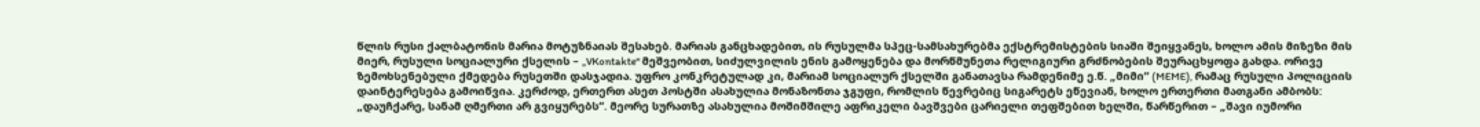წლის რუსი ქალბატონის მარია მოტუზნაიას შესახებ. მარიას განცხადებით, ის რუსულმა სპეც-სამსახურებმა ექსტრემისტების სიაში შეიყვანეს, ხოლო ამის მიზეზი მის მიერ, რუსული სოციალური ქსელის – „VKontakte“ მეშვეობით, სიძულვილის ენის გამოყენება და მორწმუნეთა რელიგიური გრძნობების შეურაცხყოფა გახდა. ორივე ზემოხსენებული ქმედება რუსეთში დასჯადია. უფრო კონკრეტულად კი, მარიამ სოციალურ ქსელში განათავსა რამდენიმე ე.წ. „მიმი“ (MEME), რამაც რუსული პოლიციის დაინტერესება გამოიწვია. კერძოდ, ერთერთ ასეთ პოსტში ასახულია მონაზონთა ჯგუფი, რომლის წევრებიც სიგარეტს ეწევიან, ხოლო ერთერთი მათგანი ამბობს: „დაუჩქარე, სანამ ღმერთი არ გვიყურებს“. მეორე სურათზე ასახულია მოშიმშილე აფრიკელი ბავშვები ცარიელი თეფშებით ხელში, წარწერით – „შავი იუმორი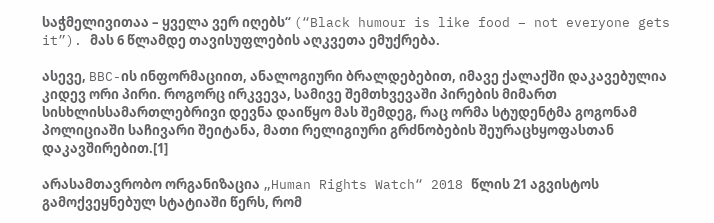საჭმელივითაა – ყველა ვერ იღებს“ (“Black humour is like food – not everyone gets it”). მას 6 წლამდე თავისუფლების აღკვეთა ემუქრება.

ასევე, BBC-ის ინფორმაციით, ანალოგიური ბრალდებებით, იმავე ქალაქში დაკავებულია კიდევ ორი პირი. როგორც ირკვევა, სამივე შემთხვევაში პირების მიმართ სისხლისსამართლებრივი დევნა დაიწყო მას შემდეგ, რაც ორმა სტუდენტმა გოგონამ პოლიციაში საჩივარი შეიტანა, მათი რელიგიური გრძნობების შეურაცხყოფასთან დაკავშირებით.[1]

არასამთავრობო ორგანიზაცია „Human Rights Watch“ 2018 წლის 21 აგვისტოს გამოქვეყნებულ სტატიაში წერს, რომ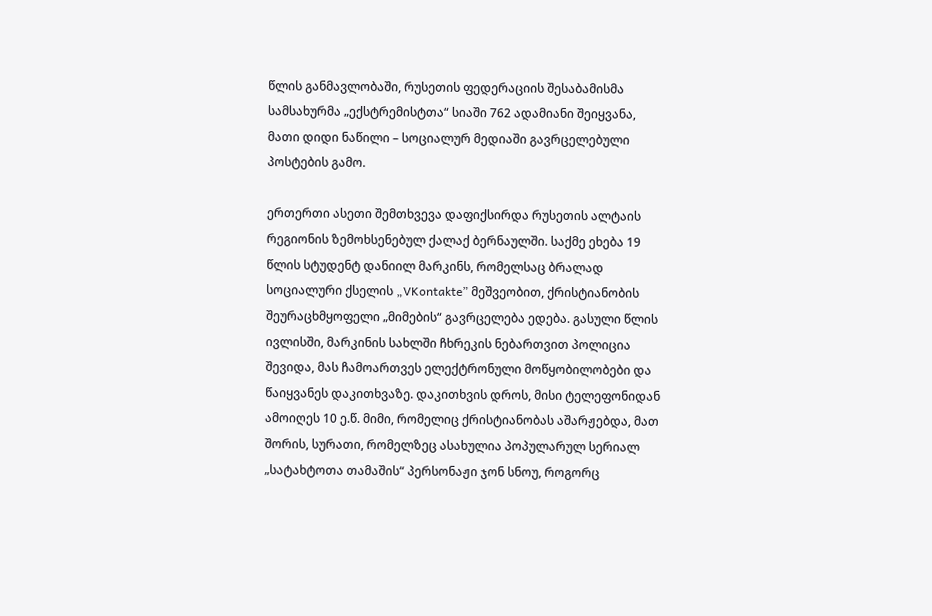წლის განმავლობაში, რუსეთის ფედერაციის შესაბამისმა სამსახურმა „ექსტრემისტთა“ სიაში 762 ადამიანი შეიყვანა, მათი დიდი ნაწილი – სოციალურ მედიაში გავრცელებული პოსტების გამო.

ერთერთი ასეთი შემთხვევა დაფიქსირდა რუსეთის ალტაის რეგიონის ზემოხსენებულ ქალაქ ბერნაულში. საქმე ეხება 19 წლის სტუდენტ დანიილ მარკინს, რომელსაც ბრალად სოციალური ქსელის „VKontakte” მეშვეობით, ქრისტიანობის შეურაცხმყოფელი „მიმების“ გავრცელება ედება. გასული წლის ივლისში, მარკინის სახლში ჩხრეკის ნებართვით პოლიცია შევიდა, მას ჩამოართვეს ელექტრონული მოწყობილობები და წაიყვანეს დაკითხვაზე. დაკითხვის დროს, მისი ტელეფონიდან ამოიღეს 10 ე.წ. მიმი, რომელიც ქრისტიანობას აშარჟებდა, მათ შორის, სურათი, რომელზეც ასახულია პოპულარულ სერიალ „სატახტოთა თამაშის“ პერსონაჟი ჯონ სნოუ, როგორც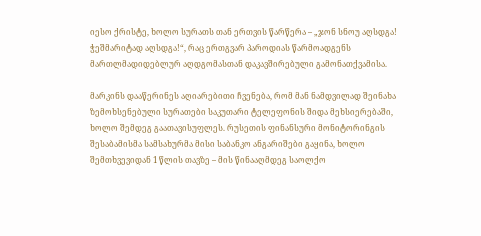იესო ქრისტე, ხოლო სურათს თან ერთვის წარწერა – „ჯონ სნოუ აღსდგა! ჭეშმარიტად აღსდგა!“, რაც ერთგვარ პაროდიას წარმოადგენს მართლმადიდებლურ აღდგომასთან დაკავშირებული გამონათქვამისა.

მარკინს დააწერინეს აღიარებითი ჩვენება, რომ მან ნამდვილად შეინახა ზემოხსენებული სურათები საკუთარი ტელეფონის შიდა მეხსიერებაში, ხოლო შემდეგ გაათავისუფლეს. რუსეთის ფინანსური მონიტორინგის შესაბამისმა სამსახურმა მისი საბანკო ანგარიშები გაყინა, ხოლო შემთხვევიდან 1 წლის თავზე – მის წინააღმდეგ საოლქო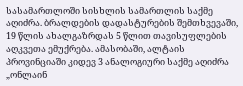სასამართლოში სისხლის სამართლის საქმე აღიძრა. ბრალდების დადასტურების შემთხვევაში, 19 წლის ახალგაზრდას 5 წლით თავისუფლების აღკვეთა ემუქრება. ამასობაში, ალტაის პროვინციაში კიდევ 3 ანალოგიური საქმე აღიძრა „ონლაინ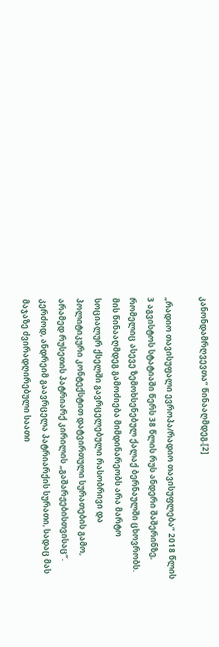კანონდამრღვევთა“ წინააღმდეგ.[2]

„რადიო თავისუფალი ევროპა/რადიო თავისუფლება“ 2018 წლის 3 აგვისტოს სტატიაში წერს 38 წლის რუს ანდერი შაშერინზე, რომელიც ასევე ზემოხსენებულ ქალაქ ბერნაულში ცხოვრობს. მის წინააღმდეგ გამოძიება მიმდინარეობს არა მარტო სოციალურ ქსელში გავრცელებული რასობრივი და პოლიტიკური კონტექსტით დატვირთული სურათების გამო, არამედ რუსეთის პატრიარქ კირილის „გაშარჟებისთვისაც“. კერძოდ, ანდრეიმ გაავრცელა პატრიარქის სურათი, სადაც მას მაჯაზე ძვირადღირებული საათი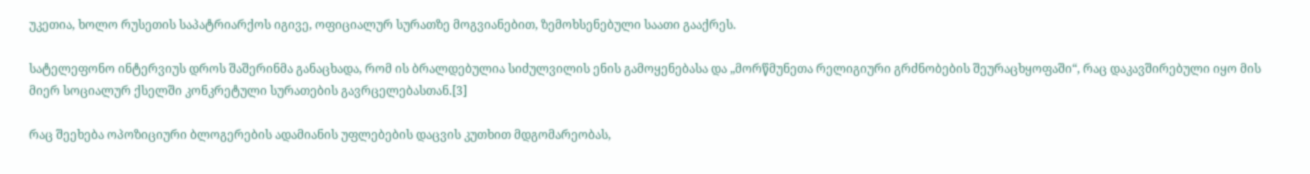უკეთია, ხოლო რუსეთის საპატრიარქოს იგივე, ოფიციალურ სურათზე მოგვიანებით, ზემოხსენებული საათი გააქრეს.

სატელეფონო ინტერვიუს დროს შაშერინმა განაცხადა, რომ ის ბრალდებულია სიძულვილის ენის გამოყენებასა და „მორწმუნეთა რელიგიური გრძნობების შეურაცხყოფაში“, რაც დაკავშირებული იყო მის მიერ სოციალურ ქსელში კონკრეტული სურათების გავრცელებასთან.[3]

რაც შეეხება ოპოზიციური ბლოგერების ადამიანის უფლებების დაცვის კუთხით მდგომარეობას,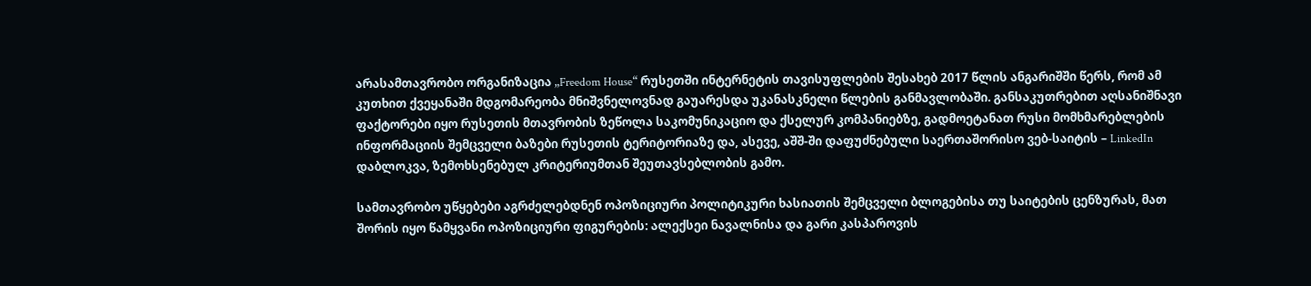არასამთავრობო ორგანიზაცია „Freedom House“ რუსეთში ინტერნეტის თავისუფლების შესახებ 2017 წლის ანგარიშში წერს, რომ ამ კუთხით ქვეყანაში მდგომარეობა მნიშვნელოვნად გაუარესდა უკანასკნელი წლების განმავლობაში. განსაკუთრებით აღსანიშნავი ფაქტორები იყო რუსეთის მთავრობის ზეწოლა საკომუნიკაციო და ქსელურ კომპანიებზე, გადმოეტანათ რუსი მომხმარებლების ინფორმაციის შემცველი ბაზები რუსეთის ტერიტორიაზე და, ასევე, აშშ-ში დაფუძნებული საერთაშორისო ვებ-საიტის – LinkedIn დაბლოკვა, ზემოხსენებულ კრიტერიუმთან შეუთავსებლობის გამო.

სამთავრობო უწყებები აგრძელებდნენ ოპოზიციური პოლიტიკური ხასიათის შემცველი ბლოგებისა თუ საიტების ცენზურას, მათ შორის იყო წამყვანი ოპოზიციური ფიგურების: ალექსეი ნავალნისა და გარი კასპაროვის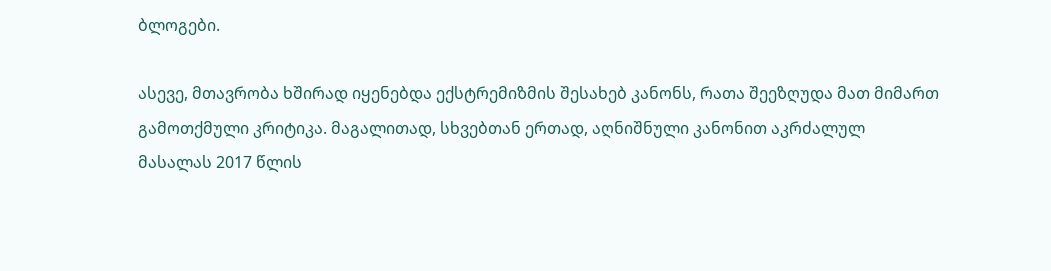ბლოგები.

ასევე, მთავრობა ხშირად იყენებდა ექსტრემიზმის შესახებ კანონს, რათა შეეზღუდა მათ მიმართ გამოთქმული კრიტიკა. მაგალითად, სხვებთან ერთად, აღნიშნული კანონით აკრძალულ მასალას 2017 წლის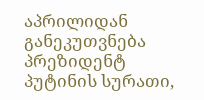აპრილიდან განეკუთვნება პრეზიდენტ პუტინის სურათი,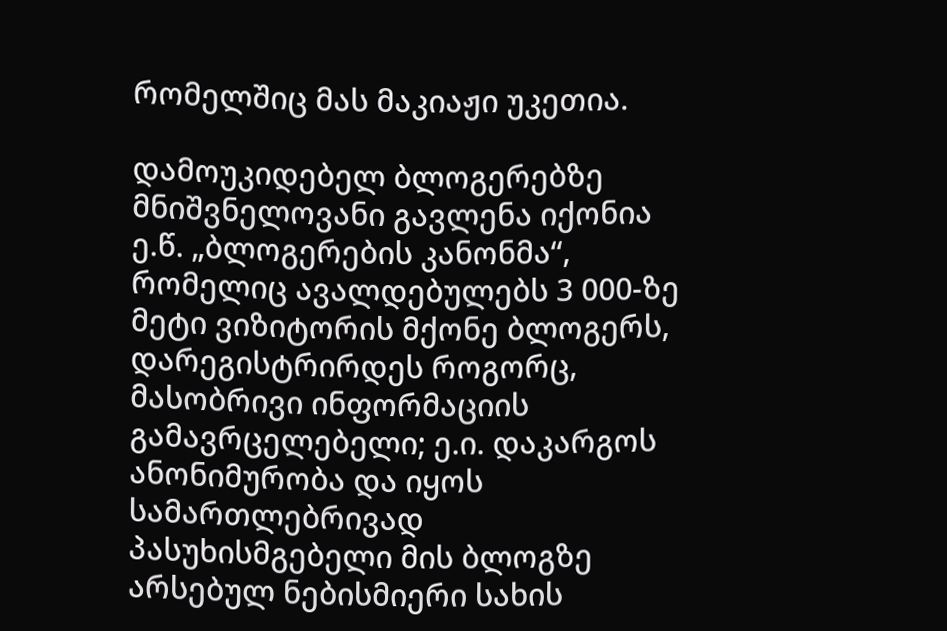რომელშიც მას მაკიაჟი უკეთია.

დამოუკიდებელ ბლოგერებზე მნიშვნელოვანი გავლენა იქონია ე.წ. „ბლოგერების კანონმა“, რომელიც ავალდებულებს 3 000-ზე მეტი ვიზიტორის მქონე ბლოგერს, დარეგისტრირდეს როგორც, მასობრივი ინფორმაციის გამავრცელებელი; ე.ი. დაკარგოს ანონიმურობა და იყოს სამართლებრივად პასუხისმგებელი მის ბლოგზე არსებულ ნებისმიერი სახის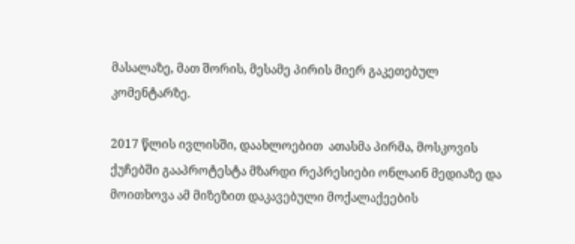მასალაზე, მათ შორის, მესამე პირის მიერ გაკეთებულ კომენტარზე.

2017 წლის ივლისში, დაახლოებით  ათასმა პირმა, მოსკოვის ქუჩებში გააპროტესტა მზარდი რეპრესიები ონლაინ მედიაზე და მოითხოვა ამ მიზეზით დაკავებული მოქალაქეების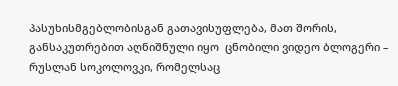პასუხისმგებლობისგან გათავისუფლება, მათ შორის, განსაკუთრებით აღნიშნული იყო  ცნობილი ვიდეო ბლოგერი – რუსლან სოკოლოვკი, რომელსაც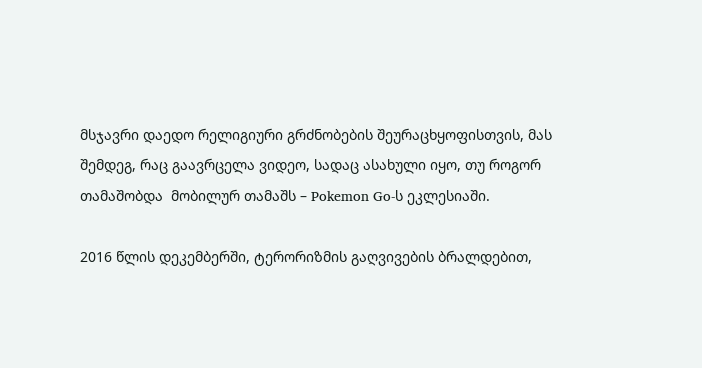მსჯავრი დაედო რელიგიური გრძნობების შეურაცხყოფისთვის, მას შემდეგ, რაც გაავრცელა ვიდეო, სადაც ასახული იყო, თუ როგორ თამაშობდა  მობილურ თამაშს – Pokemon Go-ს ეკლესიაში.

2016 წლის დეკემბერში, ტერორიზმის გაღვივების ბრალდებით,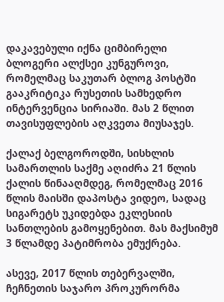დაკავებული იქნა ციმბირელი ბლოგერი ალქსეი კუნგუროვი, რომელმაც საკუთარ ბლოგ პოსტში გააკრიტიკა რუსეთის სამხედრო ინტერვენცია სირიაში. მას 2 წლით თავისუფლების აღკვეთა მიუსაჯეს.

ქალაქ ბელგოროდში, სისხლის სამართლის საქმე აღიძრა 21 წლის ქალის წინააღმდეგ, რომელმაც 2016 წლის მაისში დაპოსტა ვიდეო, სადაც სიგარეტს უკიდებდა ეკლესიის სანთლების გამოყენებით. მას მაქსიმუმ 3 წლამდე პატიმრობა ემუქრება.

ასევე, 2017 წლის თებერვალში, ჩეჩნეთის საჯარო პროკურორმა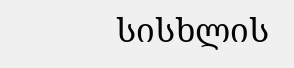სისხლის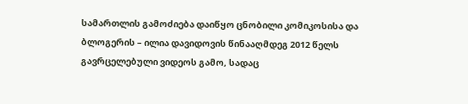სამართლის გამოძიება დაიწყო ცნობილი კომიკოსისა და ბლოგერის – ილია დავიდოვის წინააღმდეგ 2012 წელს გავრცელებული ვიდეოს გამო, სადაც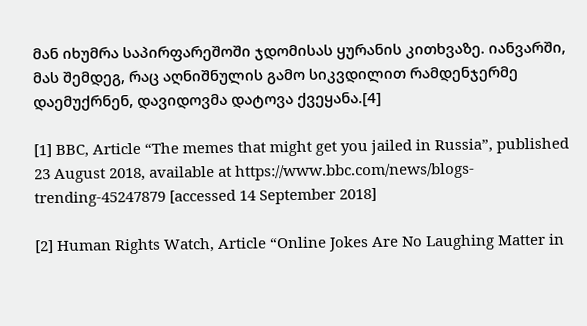მან იხუმრა საპირფარეშოში ჯდომისას ყურანის კითხვაზე. იანვარში, მას შემდეგ, რაც აღნიშნულის გამო სიკვდილით რამდენჯერმე დაემუქრნენ, დავიდოვმა დატოვა ქვეყანა.[4]

[1] BBC, Article “The memes that might get you jailed in Russia”, published 23 August 2018, available at https://www.bbc.com/news/blogs-trending-45247879 [accessed 14 September 2018]

[2] Human Rights Watch, Article “Online Jokes Are No Laughing Matter in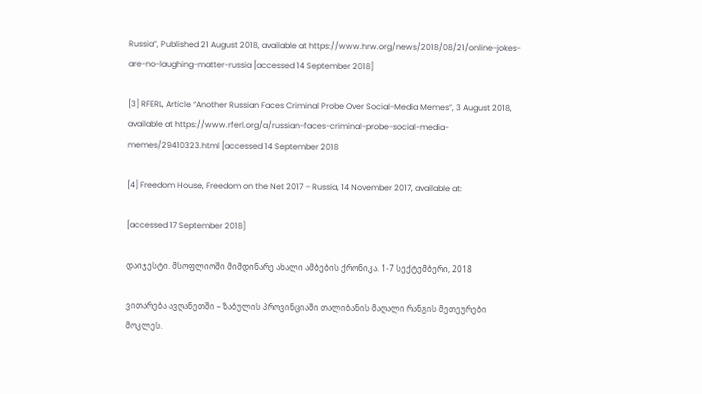Russia”, Published 21 August 2018, available at https://www.hrw.org/news/2018/08/21/online-jokes-are-no-laughing-matter-russia [accessed 14 September 2018]

[3] RFERL, Article “Another Russian Faces Criminal Probe Over Social-Media Memes”, 3 August 2018, available at https://www.rferl.org/a/russian-faces-criminal-probe-social-media-memes/29410323.html [accessed 14 September 2018

[4] Freedom House, Freedom on the Net 2017 – Russia, 14 November 2017, available at:

[accessed 17 September 2018]

დაიჯესტი. მსოფლიოში მიმდინარე ახალი ამბების ქრონიკა. 1-7 სექტემბერი, 2018

ვითარება ავღანეთში – ზაბულის პროვინციაში თალიბანის მაღალი რანგის მეთეურები მოკლეს.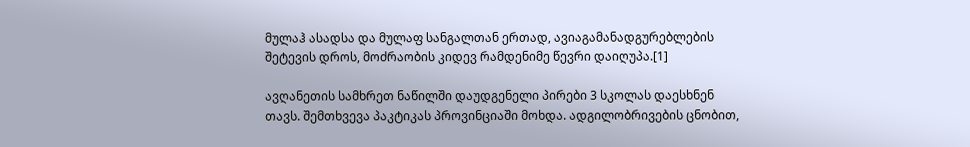მულაჰ ასადსა და მულაფ სანგალთან ერთად, ავიაგამანადგურებლების შეტევის დროს, მოძრაობის კიდევ რამდენიმე წევრი დაიღუპა.[1]

ავღანეთის სამხრეთ ნაწილში დაუდგენელი პირები 3 სკოლას დაესხნენ თავს. შემთხვევა პაკტიკას პროვინციაში მოხდა. ადგილობრივების ცნობით,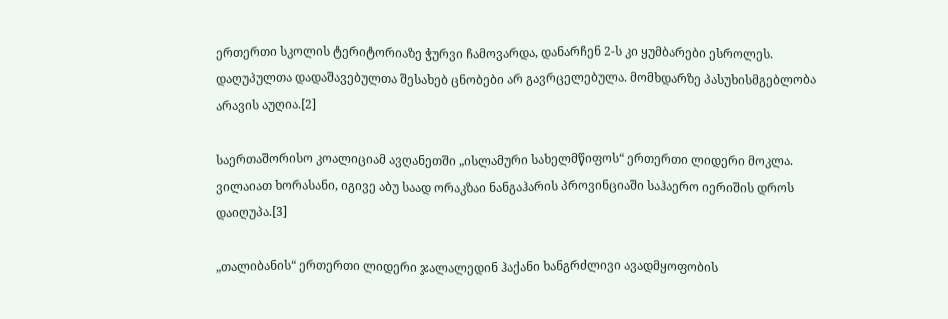ერთერთი სკოლის ტერიტორიაზე ჭურვი ჩამოვარდა, დანარჩენ 2-ს კი ყუმბარები ესროლეს. დაღუპულთა დადაშავებულთა შესახებ ცნობები არ გავრცელებულა. მომხდარზე პასუხისმგებლობა არავის აუღია.[2]

საერთაშორისო კოალიციამ ავღანეთში „ისლამური სახელმწიფოს“ ერთერთი ლიდერი მოკლა. ვილაიათ ხორასანი, იგივე აბუ საად ორაკზაი ნანგაჰარის პროვინციაში საჰაერო იერიშის დროს დაიღუპა.[3]

„თალიბანის“ ერთერთი ლიდერი ჯალალედინ ჰაქანი ხანგრძლივი ავადმყოფობის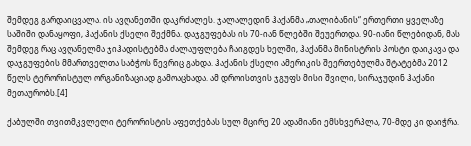შემდეგ გარდაიცვალა. ის ავღანეთში დაკრძალეს. ჯალალედინ ჰაქანმა „თალიბანის“ ერთერთი ყველაზე საშიში დანაყოფი, ჰაქანის ქსელი შექმნა. დაჯგუფებას ის 70-იან წლებში შეუერთდა. 90-იანი წლებიდან, მას შემდეგ რაც ავღანელმა ჯიჰადისტებმა ძალაუფლება ჩაიგდეს ხელში, ჰაქანმა მინისტრის პოსტი დაიკავა და დაჯგუფების მმართველთა საბჭოს წევრიც გახდა. ჰაქანის ქსელი ამერიკის შეერთებულმა შტატებმა 2012 წელს ტერორისტულ ორგანიზაციად გამოაცხადა. ამ დროისთვის ჯგუფს მისი შვილი, სირაჯუდინ ჰაქანი მეთაურობს.[4]

ქაბულში თვითმკვლელი ტერორისტის აფეთქებას სულ მცირე 20 ადამიანი ემსხვერპლა, 70-მდე კი დაიჭრა.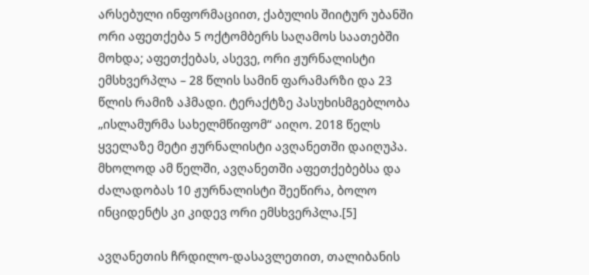არსებული ინფორმაციით, ქაბულის შიიტურ უბანში ორი აფეთქება 5 ოქტომბერს საღამოს საათებში მოხდა; აფეთქებას, ასევე, ორი ჟურნალისტი ემსხვერპლა – 28 წლის სამინ ფარამარზი და 23 წლის რამიზ აჰმადი. ტერაქტზე პასუხისმგებლობა „ისლამურმა სახელმწიფომ“ აიღო. 2018 წელს ყველაზე მეტი ჟურნალისტი ავღანეთში დაიღუპა. მხოლოდ ამ წელში, ავღანეთში აფეთქებებსა და ძალადობას 10 ჟურნალისტი შეეწირა, ბოლო ინციდენტს კი კიდევ ორი ემსხვერპლა.[5]

ავღანეთის ჩრდილო-დასავლეთით, თალიბანის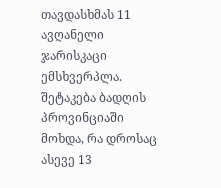თავდასხმას 11 ავღანელი ჯარისკაცი ემსხვერპლა. შეტაკება ბადღის პროვინციაში მოხდა, რა დროსაც ასევე 13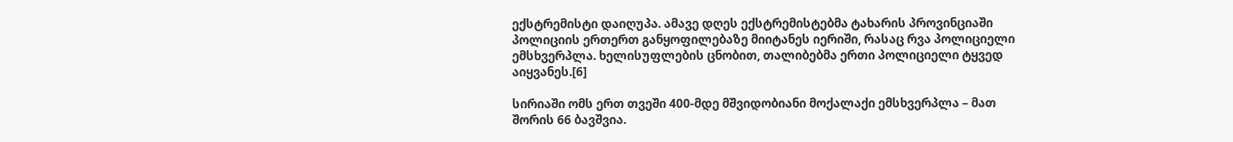ექსტრემისტი დაიღუპა. ამავე დღეს ექსტრემისტებმა ტახარის პროვინციაში პოლიციის ერთერთ განყოფილებაზე მიიტანეს იერიში, რასაც რვა პოლიციელი ემსხვერპლა. ხელისუფლების ცნობით, თალიბებმა ერთი პოლიციელი ტყვედ აიყვანეს.[6]

სირიაში ომს ერთ თვეში 400-მდე მშვიდობიანი მოქალაქი ემსხვერპლა – მათ შორის 66 ბავშვია.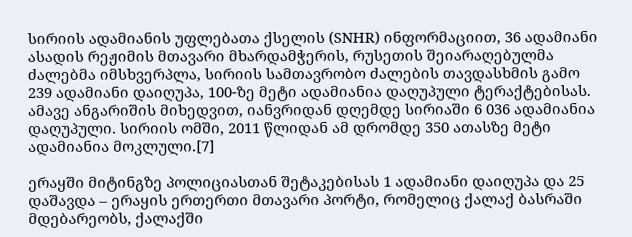სირიის ადამიანის უფლებათა ქსელის (SNHR) ინფორმაციით, 36 ადამიანი ასადის რეჟიმის მთავარი მხარდამჭერის, რუსეთის შეიარაღებულმა ძალებმა იმსხვერპლა, სირიის სამთავრობო ძალების თავდასხმის გამო 239 ადამიანი დაიღუპა, 100-ზე მეტი ადამიანია დაღუპული ტერაქტებისას. ამავე ანგარიშის მიხედვით, იანვრიდან დღემდე სირიაში 6 036 ადამიანია დაღუპული. სირიის ომში, 2011 წლიდან ამ დრომდე 350 ათასზე მეტი ადამიანია მოკლული.[7]

ერაყში მიტინგზე პოლიციასთან შეტაკებისას 1 ადამიანი დაიღუპა და 25 დაშავდა – ერაყის ერთერთი მთავარი პორტი, რომელიც ქალაქ ბასრაში მდებარეობს, ქალაქში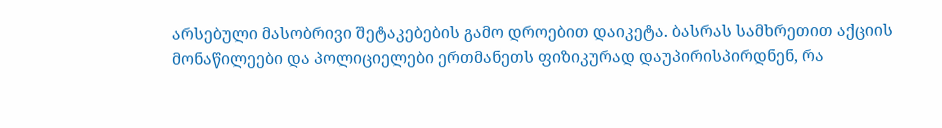არსებული მასობრივი შეტაკებების გამო დროებით დაიკეტა. ბასრას სამხრეთით აქციის მონაწილეები და პოლიციელები ერთმანეთს ფიზიკურად დაუპირისპირდნენ, რა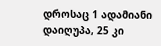დროსაც 1 ადამიანი დაიღუპა, 25 კი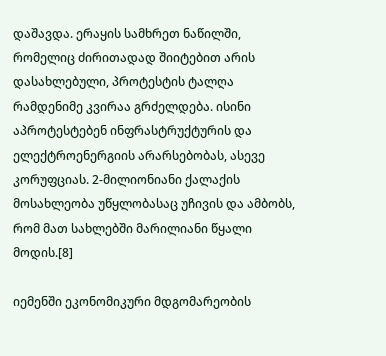დაშავდა. ერაყის სამხრეთ ნაწილში, რომელიც ძირითადად შიიტებით არის დასახლებული, პროტესტის ტალღა რამდენიმე კვირაა გრძელდება. ისინი აპროტესტებენ ინფრასტრუქტურის და ელექტროენერგიის არარსებობას, ასევე კორუფციას. 2-მილიონიანი ქალაქის მოსახლეობა უწყლობასაც უჩივის და ამბობს, რომ მათ სახლებში მარილიანი წყალი მოდის.[8]

იემენში ეკონომიკური მდგომარეობის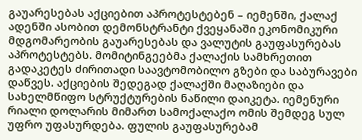გაუარესებას აქციებით აპროტესტებენ – იემენში, ქალაქ ადენში ასობით დემონსტრანტი ქვეყანაში ეკონომიკური მდგომარეობის გაუარესებას და ვალუტის გაუფასურებას აპროტესტებს. მომიტინგეებმა ქალაქის სამხრეთით გადაკეტეს ძირითადი საავტომობილო გზები და საბურავები დაწვეს. აქციების შედეგად ქალაქში მაღაზიები და სახელმწიფო სტრუქტურების ნაწილი დაიკეტა. იემენური რიალი დოლარის მიმართ სამოქალაქო ომის შემდეგ სულ უფრო უფასურდება. ფულის გაუფასურებამ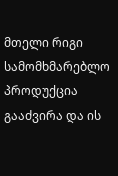მთელი რიგი სამომხმარებლო პროდუქცია გააძვირა და ის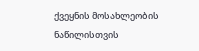ქვეყნის მოსახლეობის ნაწილისთვის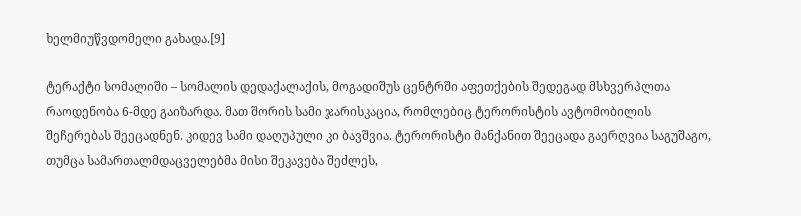ხელმიუწვდომელი გახადა.[9]

ტერაქტი სომალიში – სომალის დედაქალაქის, მოგადიშუს ცენტრში აფეთქების შედეგად მსხვერპლთა რაოდენობა 6-მდე გაიზარდა. მათ შორის სამი ჯარისკაცია, რომლებიც ტერორისტის ავტომობილის შეჩერებას შეეცადნენ. კიდევ სამი დაღუპული კი ბავშვია. ტერორისტი მანქანით შეეცადა გაერღვია საგუშაგო, თუმცა სამართალმდაცველებმა მისი შეკავება შეძლეს,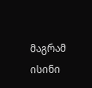მაგრამ ისინი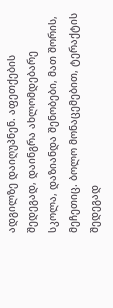ადგილზე დაიღუპნენ. აფეთქების შედეგად, დაინგრა ახლომდებარე სკოლა, დაზიანდა შენობები, მათ შორის, მეჩეთიც. ბოლო მონაცემებით, ტერაქტის შედეგად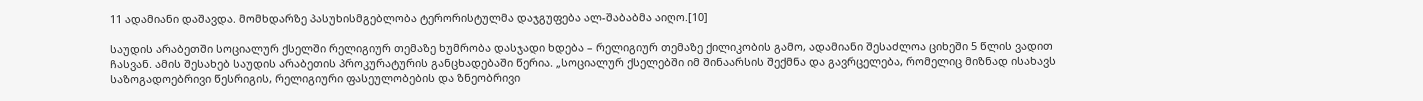11 ადამიანი დაშავდა. მომხდარზე პასუხისმგებლობა ტერორისტულმა დაჯგუფება ალ-შაბაბმა აიღო.[10]

საუდის არაბეთში სოციალურ ქსელში რელიგიურ თემაზე ხუმრობა დასჯადი ხდება – რელიგიურ თემაზე ქილიკობის გამო, ადამიანი შესაძლოა ციხეში 5 წლის ვადით ჩასვან. ამის შესახებ საუდის არაბეთის პროკურატურის განცხადებაში წერია. „სოციალურ ქსელებში იმ შინაარსის შექმნა და გავრცელება, რომელიც მიზნად ისახავს საზოგადოებრივი წესრიგის, რელიგიური ფასეულობების და ზნეობრივი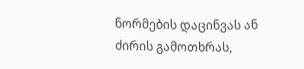ნორმების დაცინვას ან ძირის გამოთხრას,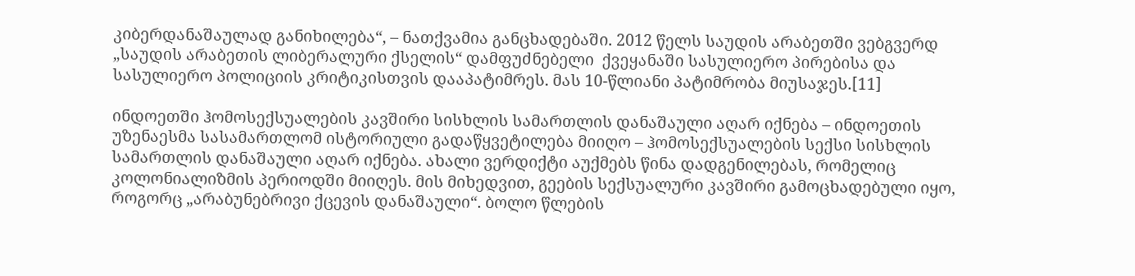კიბერდანაშაულად განიხილება“, – ნათქვამია განცხადებაში. 2012 წელს საუდის არაბეთში ვებგვერდ „საუდის არაბეთის ლიბერალური ქსელის“ დამფუძნებელი  ქვეყანაში სასულიერო პირებისა და სასულიერო პოლიციის კრიტიკისთვის დააპატიმრეს. მას 10-წლიანი პატიმრობა მიუსაჯეს.[11]

ინდოეთში ჰომოსექსუალების კავშირი სისხლის სამართლის დანაშაული აღარ იქნება – ინდოეთის უზენაესმა სასამართლომ ისტორიული გადაწყვეტილება მიიღო – ჰომოსექსუალების სექსი სისხლის სამართლის დანაშაული აღარ იქნება. ახალი ვერდიქტი აუქმებს წინა დადგენილებას, რომელიც კოლონიალიზმის პერიოდში მიიღეს. მის მიხედვით, გეების სექსუალური კავშირი გამოცხადებული იყო, როგორც „არაბუნებრივი ქცევის დანაშაული“. ბოლო წლების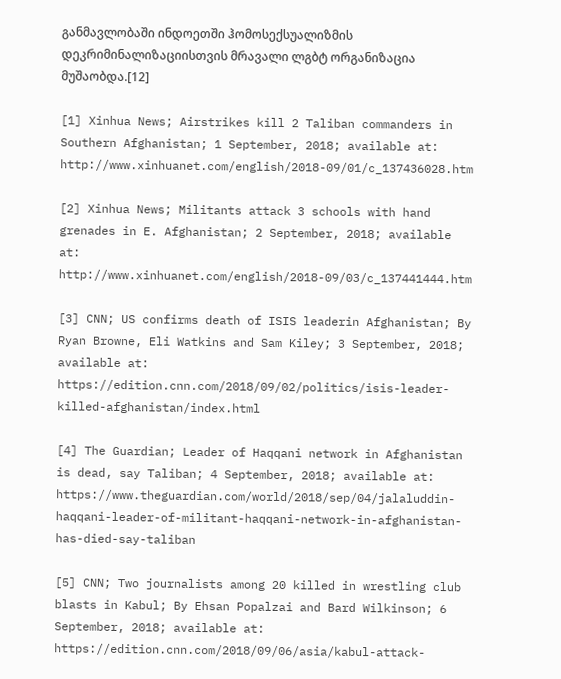განმავლობაში ინდოეთში ჰომოსექსუალიზმის დეკრიმინალიზაციისთვის მრავალი ლგბტ ორგანიზაცია მუშაობდა.[12]

[1] Xinhua News; Airstrikes kill 2 Taliban commanders in Southern Afghanistan; 1 September, 2018; available at: http://www.xinhuanet.com/english/2018-09/01/c_137436028.htm

[2] Xinhua News; Militants attack 3 schools with hand grenades in E. Afghanistan; 2 September, 2018; available at: http://www.xinhuanet.com/english/2018-09/03/c_137441444.htm

[3] CNN; US confirms death of ISIS leaderin Afghanistan; By Ryan Browne, Eli Watkins and Sam Kiley; 3 September, 2018; available at: https://edition.cnn.com/2018/09/02/politics/isis-leader-killed-afghanistan/index.html

[4] The Guardian; Leader of Haqqani network in Afghanistan is dead, say Taliban; 4 September, 2018; available at: https://www.theguardian.com/world/2018/sep/04/jalaluddin-haqqani-leader-of-militant-haqqani-network-in-afghanistan-has-died-say-taliban

[5] CNN; Two journalists among 20 killed in wrestling club blasts in Kabul; By Ehsan Popalzai and Bard Wilkinson; 6 September, 2018; available at: https://edition.cnn.com/2018/09/06/asia/kabul-attack-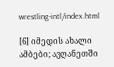wrestling-intl/index.html

[6] იმედის ახალი ამბები; ავღანეთში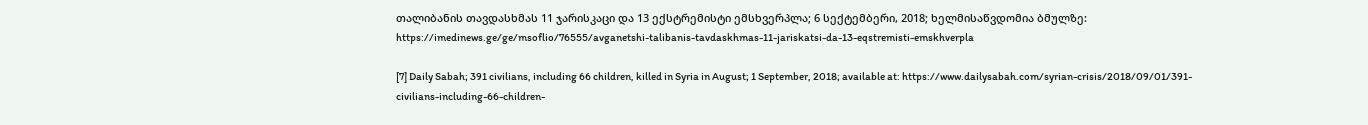თალიბანის თავდასხმას 11 ჯარისკაცი და 13 ექსტრემისტი ემსხვერპლა; 6 სექტემბერი, 2018; ხელმისაწვდომია ბმულზე: https://imedinews.ge/ge/msoflio/76555/avganetshi-talibanis-tavdaskhmas-11-jariskatsi-da-13-eqstremisti-emskhverpla

[7] Daily Sabah; 391 civilians, including 66 children, killed in Syria in August; 1 September, 2018; available at: https://www.dailysabah.com/syrian-crisis/2018/09/01/391-civilians-including-66-children-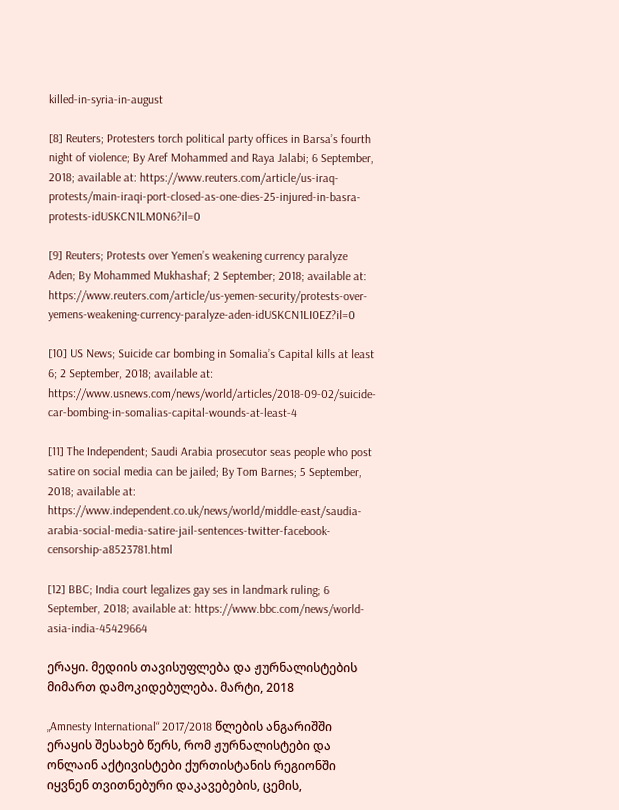killed-in-syria-in-august

[8] Reuters; Protesters torch political party offices in Barsa’s fourth night of violence; By Aref Mohammed and Raya Jalabi; 6 September, 2018; available at: https://www.reuters.com/article/us-iraq-protests/main-iraqi-port-closed-as-one-dies-25-injured-in-basra-protests-idUSKCN1LM0N6?il=0

[9] Reuters; Protests over Yemen’s weakening currency paralyze Aden; By Mohammed Mukhashaf; 2 September; 2018; available at: https://www.reuters.com/article/us-yemen-security/protests-over-yemens-weakening-currency-paralyze-aden-idUSKCN1LI0EZ?il=0

[10] US News; Suicide car bombing in Somalia’s Capital kills at least 6; 2 September, 2018; available at: https://www.usnews.com/news/world/articles/2018-09-02/suicide-car-bombing-in-somalias-capital-wounds-at-least-4

[11] The Independent; Saudi Arabia prosecutor seas people who post satire on social media can be jailed; By Tom Barnes; 5 September, 2018; available at: https://www.independent.co.uk/news/world/middle-east/saudia-arabia-social-media-satire-jail-sentences-twitter-facebook-censorship-a8523781.html

[12] BBC; India court legalizes gay ses in landmark ruling; 6 September, 2018; available at: https://www.bbc.com/news/world-asia-india-45429664

ერაყი. მედიის თავისუფლება და ჟურნალისტების მიმართ დამოკიდებულება. მარტი, 2018

„Amnesty International“ 2017/2018 წლების ანგარიშში ერაყის შესახებ წერს, რომ ჟურნალისტები და ონლაინ აქტივისტები ქურთისტანის რეგიონში იყვნენ თვითნებური დაკავებების, ცემის,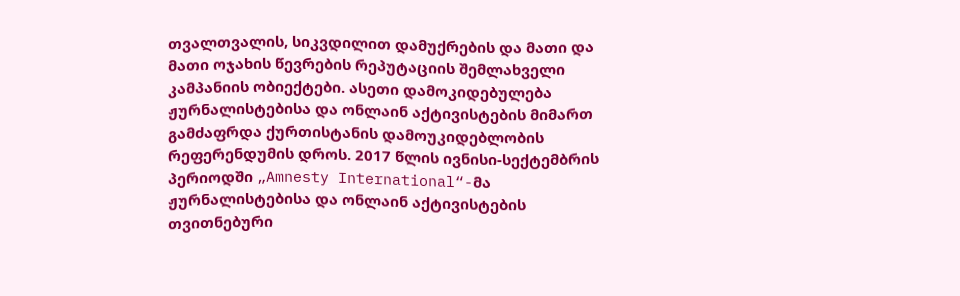თვალთვალის, სიკვდილით დამუქრების და მათი და მათი ოჯახის წევრების რეპუტაციის შემლახველი კამპანიის ობიექტები. ასეთი დამოკიდებულება ჟურნალისტებისა და ონლაინ აქტივისტების მიმართ გამძაფრდა ქურთისტანის დამოუკიდებლობის რეფერენდუმის დროს. 2017 წლის ივნისი-სექტემბრის პერიოდში „Amnesty International“-მა ჟურნალისტებისა და ონლაინ აქტივისტების თვითნებური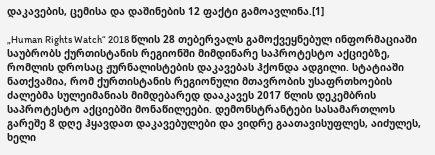დაკავების, ცემისა და დაშინების 12 ფაქტი გამოავლინა.[1]

„Human Rights Watch“ 2018 წლის 28 თებერვალს გამოქვეყნებულ ინფორმაციაში საუბრობს ქურთისტანის რეგიონში მიმდინარე საპროტესტო აქციებზე, რომლის დროსაც ჟურნალისტების დაკავებას ჰქონდა ადგილი. სტატიაში ნათქვამია, რომ ქურთისტანის რეგიონული მთავრობის უსაფრთხოების ძალებმა სულეიმანიას მიმდებარედ დააკავეს 2017 წლის დეკემბრის საპროტესტო აქციებში მონაწილეები. დემონსტრანტები სასამართლოს გარეშე 8 დღე ჰყავდათ დაკავებულები და ვიდრე გაათავისუფლეს, აიძულეს, ხელი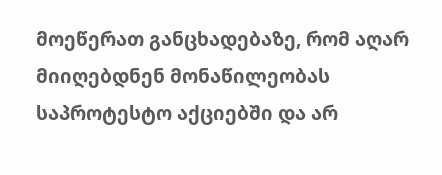მოეწერათ განცხადებაზე, რომ აღარ მიიღებდნენ მონაწილეობას საპროტესტო აქციებში და არ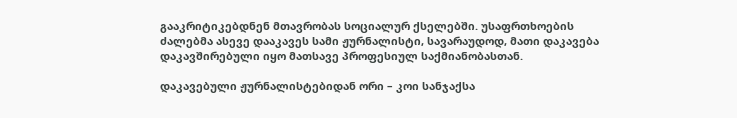გააკრიტიკებდნენ მთავრობას სოციალურ ქსელებში. უსაფრთხოების ძალებმა ასევე დააკავეს სამი ჟურნალისტი, სავარაუდოდ, მათი დაკავება დაკავშირებული იყო მათსავე პროფესიულ საქმიანობასთან.

დაკავებული ჟურნალისტებიდან ორი – კოი სანჯაქსა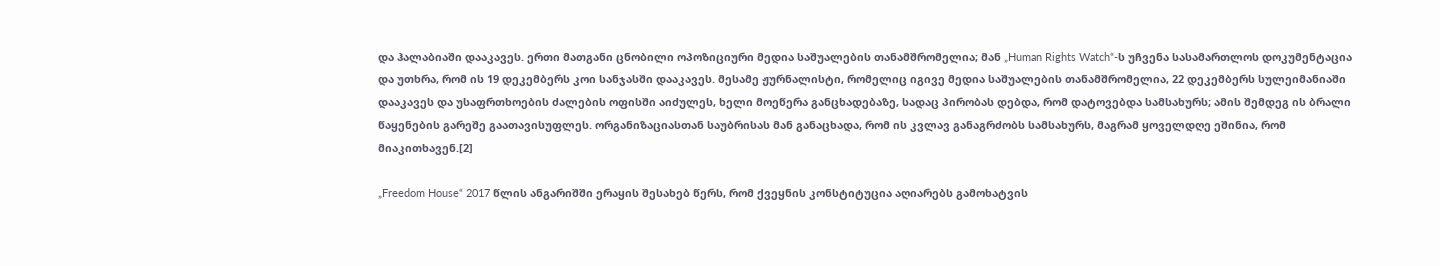და ჰალაბიაში დააკავეს. ერთი მათგანი ცნობილი ოპოზიციური მედია საშუალების თანამშრომელია; მან „Human Rights Watch“-ს უჩვენა სასამართლოს დოკუმენტაცია და უთხრა, რომ ის 19 დეკემბერს კოი სანჯასში დააკავეს. მესამე ჟურნალისტი, რომელიც იგივე მედია საშუალების თანამშრომელია, 22 დეკემბერს სულეიმანიაში დააკავეს და უსაფრთხოების ძალების ოფისში აიძულეს, ხელი მოეწერა განცხადებაზე, სადაც პირობას დებდა, რომ დატოვებდა სამსახურს; ამის შემდეგ ის ბრალი წაყენების გარეშე გაათავისუფლეს. ორგანიზაციასთან საუბრისას მან განაცხადა, რომ ის კვლავ განაგრძობს სამსახურს, მაგრამ ყოველდღე ეშინია, რომ მიაკითხავენ.[2]

„Freedom House“ 2017 წლის ანგარიშში ერაყის შესახებ წერს, რომ ქვეყნის კონსტიტუცია აღიარებს გამოხატვის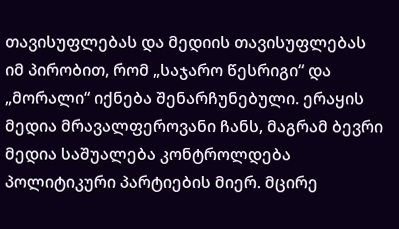თავისუფლებას და მედიის თავისუფლებას იმ პირობით, რომ „საჯარო წესრიგი“ და „მორალი“ იქნება შენარჩუნებული. ერაყის მედია მრავალფეროვანი ჩანს, მაგრამ ბევრი მედია საშუალება კონტროლდება პოლიტიკური პარტიების მიერ. მცირე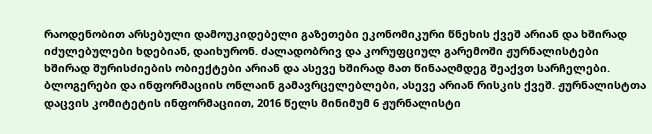რაოდენობით არსებული დამოუკიდებელი გაზეთები ეკონომიკური წნეხის ქვეშ არიან და ხშირად იძულებულები ხდებიან, დაიხურონ. ძალადობრივ და კორუფციულ გარემოში ჟურნალისტები ხშირად შურისძიების ობიექტები არიან და ასევე ხშირად მათ წინააღმდეგ შეაქვთ სარჩელები. ბლოგერები და ინფორმაციის ონლაინ გამავრცელებლები, ასევე არიან რისკის ქვეშ. ჟურნალისტთა დაცვის კომიტეტის ინფორმაციით, 2016 წელს მინიმუმ 6 ჟურნალისტი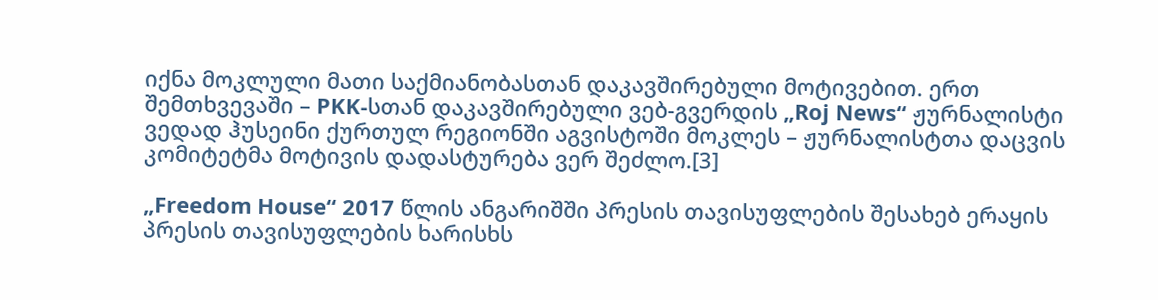იქნა მოკლული მათი საქმიანობასთან დაკავშირებული მოტივებით. ერთ შემთხვევაში – PKK-სთან დაკავშირებული ვებ-გვერდის „Roj News“ ჟურნალისტი ვედად ჰუსეინი ქურთულ რეგიონში აგვისტოში მოკლეს – ჟურნალისტთა დაცვის კომიტეტმა მოტივის დადასტურება ვერ შეძლო.[3]

„Freedom House“ 2017 წლის ანგარიშში პრესის თავისუფლების შესახებ ერაყის პრესის თავისუფლების ხარისხს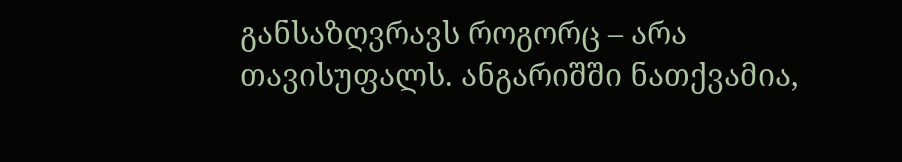განსაზღვრავს როგორც – არა თავისუფალს. ანგარიშში ნათქვამია,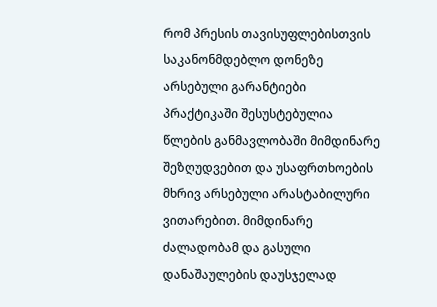რომ პრესის თავისუფლებისთვის საკანონმდებლო დონეზე არსებული გარანტიები პრაქტიკაში შესუსტებულია წლების განმავლობაში მიმდინარე შეზღუდვებით და უსაფრთხოების მხრივ არსებული არასტაბილური ვითარებით. მიმდინარე ძალადობამ და გასული დანაშაულების დაუსჯელად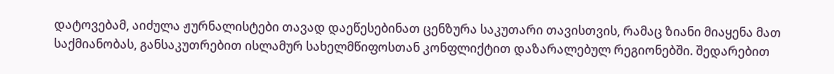დატოვებამ, აიძულა ჟურნალისტები თავად დაეწესებინათ ცენზურა საკუთარი თავისთვის, რამაც ზიანი მიაყენა მათ საქმიანობას, განსაკუთრებით ისლამურ სახელმწიფოსთან კონფლიქტით დაზარალებულ რეგიონებში. შედარებით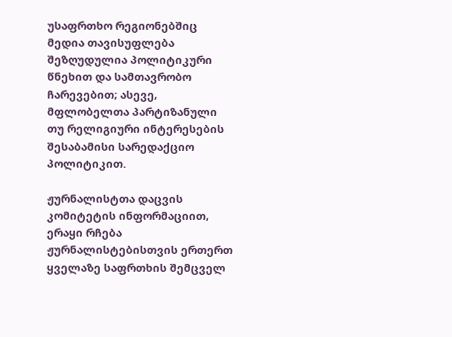უსაფრთხო რეგიონებშიც მედია თავისუფლება შეზღუდულია პოლიტიკური წნეხით და სამთავრობო ჩარევებით; ასევე, მფლობელთა პარტიზანული თუ რელიგიური ინტერესების შესაბამისი სარედაქციო პოლიტიკით.

ჟურნალისტთა დაცვის კომიტეტის ინფორმაციით, ერაყი რჩება ჟურნალისტებისთვის ერთერთ ყველაზე საფრთხის შემცველ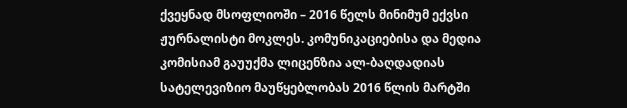ქვეყნად მსოფლიოში – 2016 წელს მინიმუმ ექვსი ჟურნალისტი მოკლეს. კომუნიკაციებისა და მედია კომისიამ გაუუქმა ლიცენზია ალ-ბაღდადიას სატელევიზიო მაუწყებლობას 2016 წლის მარტში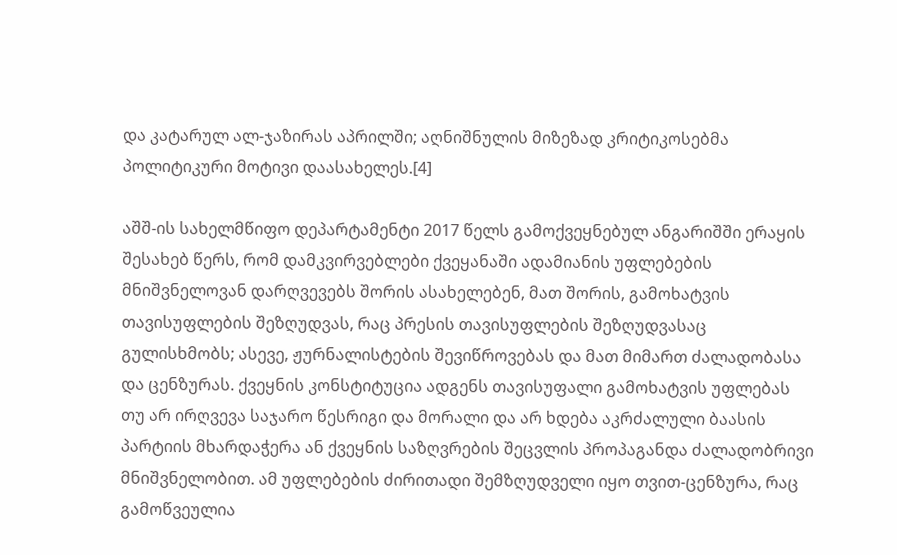და კატარულ ალ-ჯაზირას აპრილში; აღნიშნულის მიზეზად კრიტიკოსებმა პოლიტიკური მოტივი დაასახელეს.[4]

აშშ-ის სახელმწიფო დეპარტამენტი 2017 წელს გამოქვეყნებულ ანგარიშში ერაყის შესახებ წერს, რომ დამკვირვებლები ქვეყანაში ადამიანის უფლებების მნიშვნელოვან დარღვევებს შორის ასახელებენ, მათ შორის, გამოხატვის თავისუფლების შეზღუდვას, რაც პრესის თავისუფლების შეზღუდვასაც გულისხმობს; ასევე, ჟურნალისტების შევიწროვებას და მათ მიმართ ძალადობასა და ცენზურას. ქვეყნის კონსტიტუცია ადგენს თავისუფალი გამოხატვის უფლებას თუ არ ირღვევა საჯარო წესრიგი და მორალი და არ ხდება აკრძალული ბაასის პარტიის მხარდაჭერა ან ქვეყნის საზღვრების შეცვლის პროპაგანდა ძალადობრივი მნიშვნელობით. ამ უფლებების ძირითადი შემზღუდველი იყო თვით-ცენზურა, რაც გამოწვეულია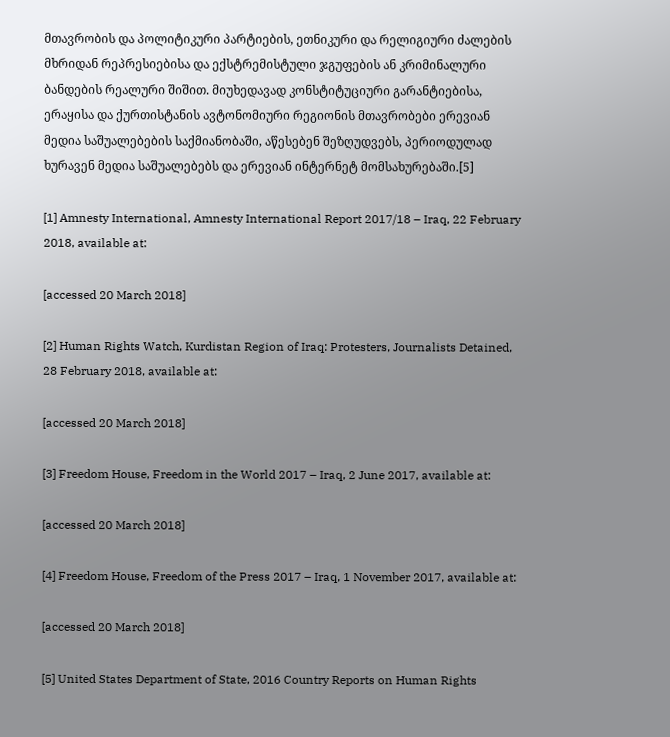მთავრობის და პოლიტიკური პარტიების, ეთნიკური და რელიგიური ძალების მხრიდან რეპრესიებისა და ექსტრემისტული ჯგუფების ან კრიმინალური ბანდების რეალური შიშით. მიუხედავად კონსტიტუციური გარანტიებისა, ერაყისა და ქურთისტანის ავტონომიური რეგიონის მთავრობები ერევიან მედია საშუალებების საქმიანობაში, აწესებენ შეზღუდვებს, პერიოდულად ხურავენ მედია საშუალებებს და ერევიან ინტერნეტ მომსახურებაში.[5]

[1] Amnesty International, Amnesty International Report 2017/18 – Iraq, 22 February 2018, available at:

[accessed 20 March 2018]

[2] Human Rights Watch, Kurdistan Region of Iraq: Protesters, Journalists Detained, 28 February 2018, available at:

[accessed 20 March 2018]

[3] Freedom House, Freedom in the World 2017 – Iraq, 2 June 2017, available at:

[accessed 20 March 2018]

[4] Freedom House, Freedom of the Press 2017 – Iraq, 1 November 2017, available at:

[accessed 20 March 2018]

[5] United States Department of State, 2016 Country Reports on Human Rights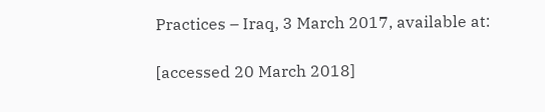Practices – Iraq, 3 March 2017, available at:

[accessed 20 March 2018]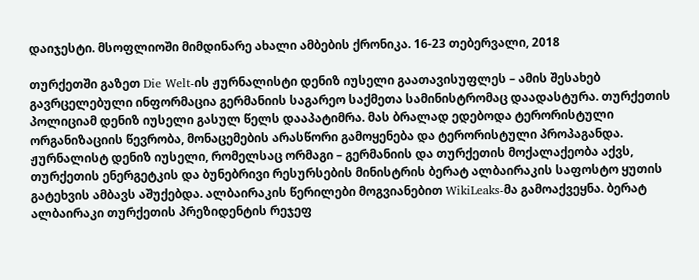დაიჯესტი. მსოფლიოში მიმდინარე ახალი ამბების ქრონიკა. 16-23 თებერვალი, 2018

თურქეთში გაზეთ Die Welt-ის ჟურნალისტი დენიზ იუსელი გაათავისუფლეს – ამის შესახებ გავრცელებული ინფორმაცია გერმანიის საგარეო საქმეთა სამინისტრომაც დაადასტურა. თურქეთის პოლიციამ დენიზ იუსელი გასულ წელს დააპატიმრა. მას ბრალად ედებოდა ტერორისტული ორგანიზაციის წევრობა, მონაცემების არასწორი გამოყენება და ტერორისტული პროპაგანდა. ჟურნალისტ დენიზ იუსელი, რომელსაც ორმაგი – გერმანიის და თურქეთის მოქალაქეობა აქვს, თურქეთის ენერგეტკის და ბუნებრივი რესურსების მინისტრის ბერატ ალბაირაკის საფოსტო ყუთის გატეხვის ამბავს აშუქებდა. ალბაირაკის წერილები მოგვიანებით WikiLeaks-მა გამოაქვეყნა. ბერატ ალბაირაკი თურქეთის პრეზიდენტის რეჯეფ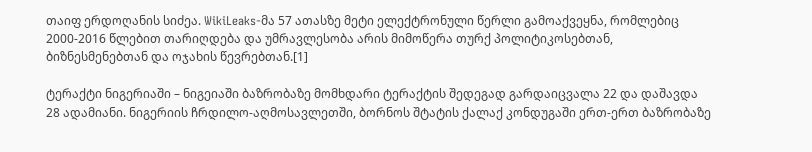თაიფ ერდოღანის სიძეა. WikiLeaks-მა 57 ათასზე მეტი ელექტრონული წერლი გამოაქვეყნა, რომლებიც 2000-2016 წლებით თარიღდება და უმრავლესობა არის მიმოწერა თურქ პოლიტიკოსებთან, ბიზნესმენებთან და ოჯახის წევრებთან.[1]

ტერაქტი ნიგერიაში – ნიგეიაში ბაზრობაზე მომხდარი ტერაქტის შედეგად გარდაიცვალა 22 და დაშავდა 28 ადამიანი. ნიგერიის ჩრდილო-აღმოსავლეთში, ბორნოს შტატის ქალაქ კონდუგაში ერთ-ერთ ბაზრობაზე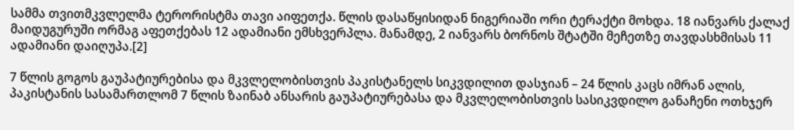სამმა თვითმკვლელმა ტერორისტმა თავი აიფეთქა. წლის დასაწყისიდან ნიგერიაში ორი ტერაქტი მოხდა. 18 იანვარს ქალაქ მაიდუგურუში ორმაგ აფეთქებას 12 ადამიანი ემსხვერპლა. მანამდე, 2 იანვარს ბორნოს შტატში მეჩეთზე თავდასხმისას 11 ადამიანი დაიღუპა.[2]

7 წლის გოგოს გაუპატიურებისა და მკვლელობისთვის პაკისტანელს სიკვდილით დასჯიან – 24 წლის კაცს იმრან ალის, პაკისტანის სასამართლომ 7 წლის ზაინაბ ანსარის გაუპატიურებასა და მკვლელობისთვის სასიკვდილო განაჩენი ოთხჯერ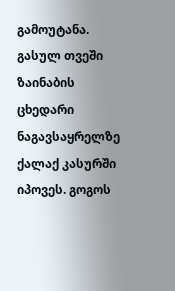გამოუტანა. გასულ თვეში ზაინაბის ცხედარი ნაგავსაყრელზე ქალაქ კასურში იპოვეს. გოგოს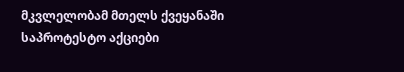მკვლელობამ მთელს ქვეყანაში საპროტესტო აქციები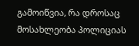გამოიწვია, რა დროსაც მოსახლეობა პოლიციას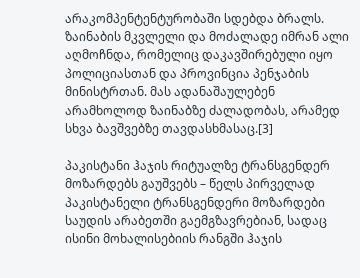არაკომპენტენტურობაში სდებდა ბრალს. ზაინაბის მკვლელი და მოძალადე იმრან ალი აღმოჩნდა, რომელიც დაკავშირებული იყო პოლიციასთან და პროვინცია პენჯაბის მინისტრთან. მას ადანაშაულებენ არამხოლოდ ზაინაბზე ძალადობას, არამედ სხვა ბავშვებზე თავდასხმასაც.[3]

პაკისტანი ჰაჯის რიტუალზე ტრანსგენდერ მოზარდებს გაუშვებს – წელს პირველად პაკისტანელი ტრანსგენდერი მოზარდები საუდის არაბეთში გაემგზავრებიან, სადაც ისინი მოხალისებიის რანგში ჰაჯის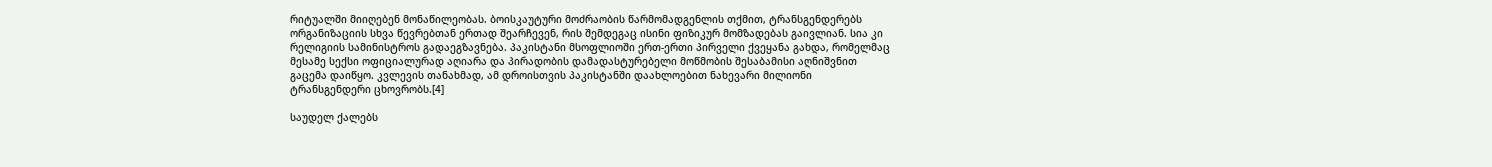რიტუალში მიიღებენ მონაწილეობას. ბოისკაუტური მოძრაობის წარმომადგენლის თქმით, ტრანსგენდერებს ორგანიზაციის სხვა წევრებთან ერთად შეარჩევენ, რის შემდეგაც ისინი ფიზიკურ მომზადებას გაივლიან. სია კი რელიგიის სამინისტროს გადაეგზავნება. პაკისტანი მსოფლიოში ერთ-ერთი პირველი ქვეყანა გახდა, რომელმაც მესამე სექსი ოფიციალურად აღიარა და პირადობის დამადასტურებელი მოწმობის შესაბამისი აღნიშვნით გაცემა დაიწყო. კვლევის თანახმად, ამ დროისთვის პაკისტანში დაახლოებით ნახევარი მილიონი ტრანსგენდერი ცხოვრობს.[4]

საუდელ ქალებს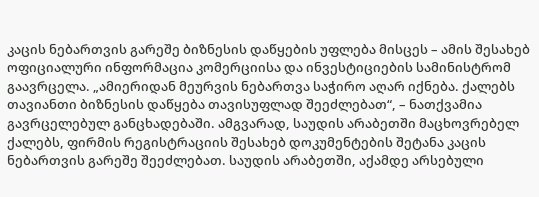კაცის ნებართვის გარეშე ბიზნესის დაწყების უფლება მისცეს – ამის შესახებ ოფიციალური ინფორმაცია კომერციისა და ინვესტიციების სამინისტრომ გაავრცელა. „ამიერიდან მეურვის ნებართვა საჭირო აღარ იქნება. ქალებს თავიანთი ბიზნესის დაწყება თავისუფლად შეეძლებათ“, – ნათქვამია გავრცელებულ განცხადებაში. ამგვარად, საუდის არაბეთში მაცხოვრებელ ქალებს, ფირმის რეგისტრაციის შესახებ დოკუმენტების შეტანა კაცის ნებართვის გარეშე შეეძლებათ. საუდის არაბეთში, აქამდე არსებული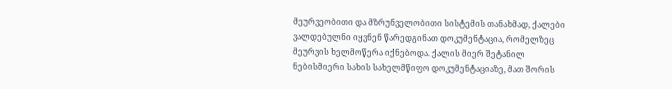მეურვეობითი და მზრუნველობითი სისტემის თანახმად, ქალები ვალდებულნი იყვნენ წარედგინათ დოკუმენტაცია, რომელზეც მეურვის ხელმოწერა იქნებოდა. ქალის მიერ შეტანილ ნებისმიერი სახის სახელმწიფო დოკუმენტაციაზე, მათ შორის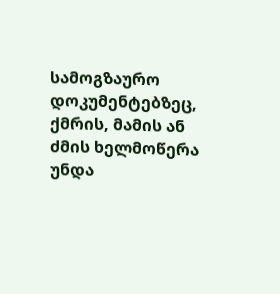სამოგზაურო დოკუმენტებზეც, ქმრის, მამის ან ძმის ხელმოწერა უნდა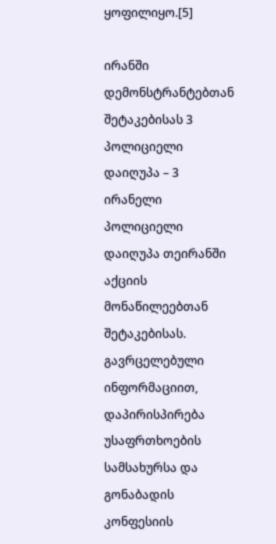ყოფილიყო.[5]

ირანში დემონსტრანტებთან შეტაკებისას 3 პოლიციელი დაიღუპა – 3 ირანელი პოლიციელი დაიღუპა თეირანში აქციის მონაწილეებთან შეტაკებისას. გავრცელებული ინფორმაციით, დაპირისპირება უსაფრთხოების სამსახურსა და გონაბადის კონფესიის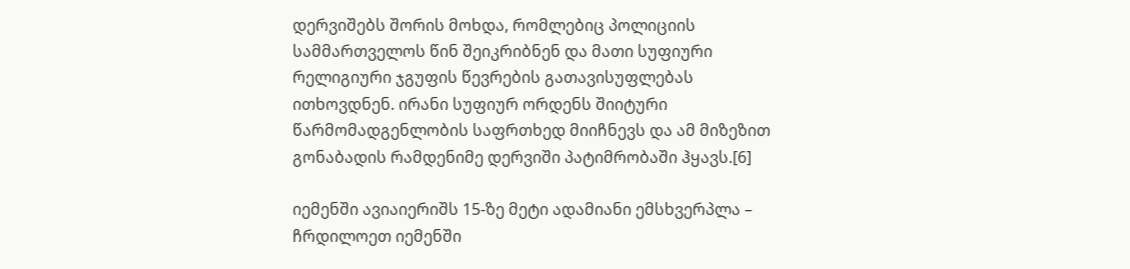დერვიშებს შორის მოხდა, რომლებიც პოლიციის სამმართველოს წინ შეიკრიბნენ და მათი სუფიური რელიგიური ჯგუფის წევრების გათავისუფლებას ითხოვდნენ. ირანი სუფიურ ორდენს შიიტური წარმომადგენლობის საფრთხედ მიიჩნევს და ამ მიზეზით გონაბადის რამდენიმე დერვიში პატიმრობაში ჰყავს.[6]

იემენში ავიაიერიშს 15-ზე მეტი ადამიანი ემსხვერპლა – ჩრდილოეთ იემენში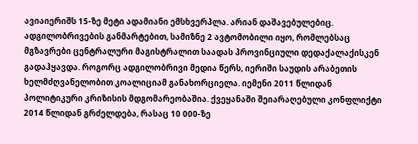ავიაიერიშს 15-ზე მეტი ადამიანი ემსხვერპლა. არიან დაშავებულებიც. ადგილობრივების განმარტებით, სამიზნე 2 ავტომობილი იყო, რომლებსაც მგზავრები ცენტრალური მაგისტრალით საადას პროვინციული დედაქალაქისკენ გადაჰყავდა. როგორც ადგილობრივი მედია წერს, იერიში საუდის არაბეთის ხელმძღვანელობით კოალიციამ განახორციელა. იემენი 2011 წლიდან პოლიტიკური კრიზისის მდგომარეობაშია. ქვეყანაში შეიარაღებული კონფლიქტი 2014 წლიდან გრძელდება, რასაც 10 000-ზე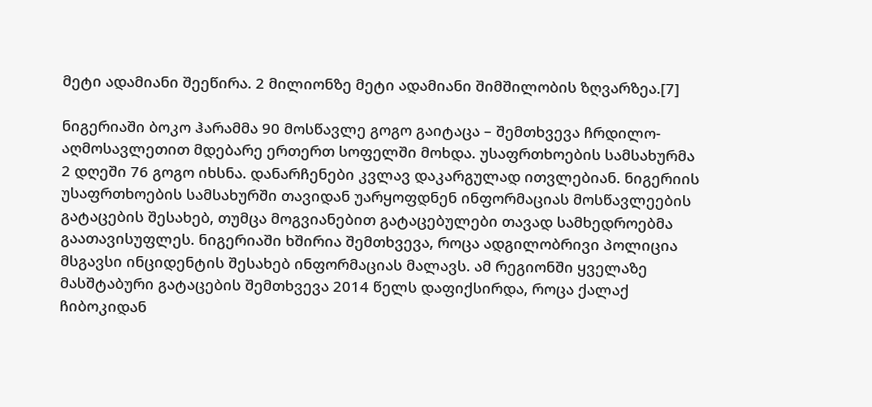მეტი ადამიანი შეეწირა. 2 მილიონზე მეტი ადამიანი შიმშილობის ზღვარზეა.[7]

ნიგერიაში ბოკო ჰარამმა 90 მოსწავლე გოგო გაიტაცა – შემთხვევა ჩრდილო-აღმოსავლეთით მდებარე ერთერთ სოფელში მოხდა. უსაფრთხოების სამსახურმა 2 დღეში 76 გოგო იხსნა. დანარჩენები კვლავ დაკარგულად ითვლებიან. ნიგერიის უსაფრთხოების სამსახურში თავიდან უარყოფდნენ ინფორმაციას მოსწავლეების გატაცების შესახებ, თუმცა მოგვიანებით გატაცებულები თავად სამხედროებმა გაათავისუფლეს. ნიგერიაში ხშირია შემთხვევა, როცა ადგილობრივი პოლიცია მსგავსი ინციდენტის შესახებ ინფორმაციას მალავს. ამ რეგიონში ყველაზე მასშტაბური გატაცების შემთხვევა 2014 წელს დაფიქსირდა, როცა ქალაქ ჩიბოკიდან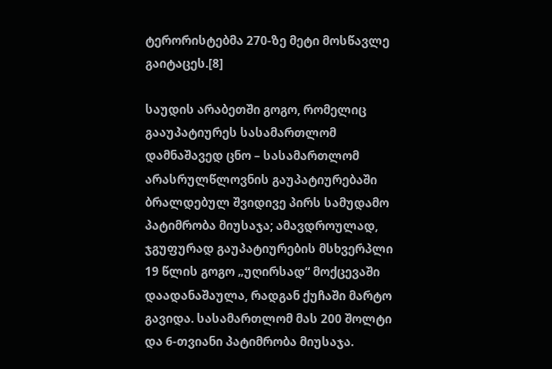ტერორისტებმა 270-ზე მეტი მოსწავლე გაიტაცეს.[8]

საუდის არაბეთში გოგო, რომელიც გააუპატიურეს სასამართლომ დამნაშავედ ცნო – სასამართლომ არასრულწლოვნის გაუპატიურებაში ბრალდებულ შვიდივე პირს სამუდამო პატიმრობა მიუსაჯა; ამავდროულად, ჯგუფურად გაუპატიურების მსხვერპლი 19 წლის გოგო „უღირსად“ მოქცევაში დაადანაშაულა, რადგან ქუჩაში მარტო გავიდა. სასამართლომ მას 200 შოლტი და 6-თვიანი პატიმრობა მიუსაჯა.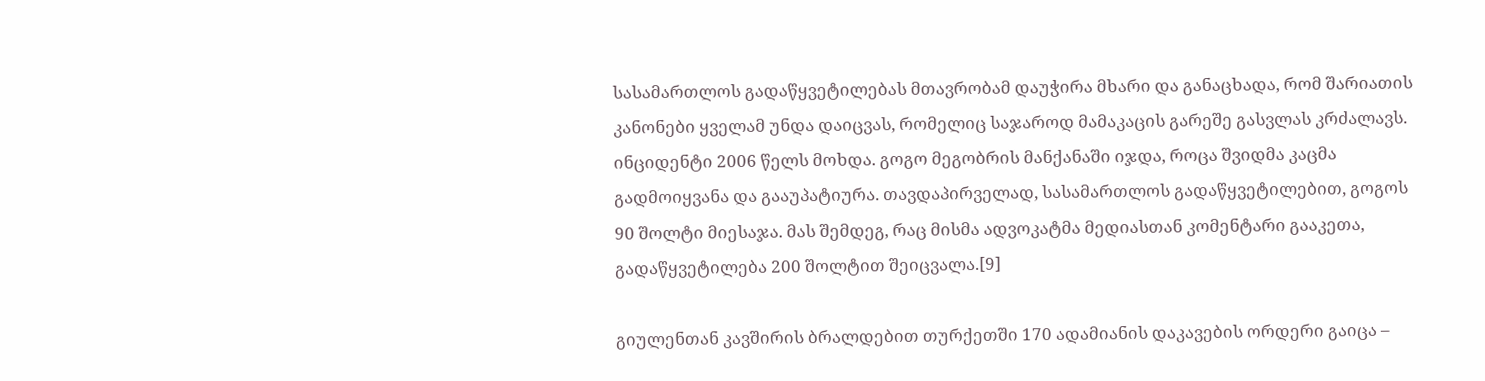სასამართლოს გადაწყვეტილებას მთავრობამ დაუჭირა მხარი და განაცხადა, რომ შარიათის კანონები ყველამ უნდა დაიცვას, რომელიც საჯაროდ მამაკაცის გარეშე გასვლას კრძალავს. ინციდენტი 2006 წელს მოხდა. გოგო მეგობრის მანქანაში იჯდა, როცა შვიდმა კაცმა გადმოიყვანა და გააუპატიურა. თავდაპირველად, სასამართლოს გადაწყვეტილებით, გოგოს 90 შოლტი მიესაჯა. მას შემდეგ, რაც მისმა ადვოკატმა მედიასთან კომენტარი გააკეთა, გადაწყვეტილება 200 შოლტით შეიცვალა.[9]

გიულენთან კავშირის ბრალდებით თურქეთში 170 ადამიანის დაკავების ორდერი გაიცა –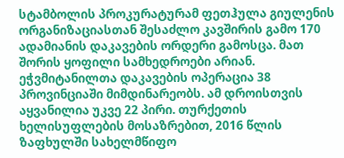სტამბოლის პროკურატურამ ფეთჰულა გიულენის ორგანიზაციასთან შესაძლო კავშირის გამო 170 ადამიანის დაკავების ორდერი გამოსცა. მათ შორის ყოფილი სამხედროები არიან. ეჭვმიტანილთა დაკავების ოპერაცია 38 პროვინციაში მიმდინარეობს. ამ დროისთვის აყვანილია უკვე 22 პირი. თურქეთის ხელისუფლების მოსაზრებით, 2016 წლის ზაფხულში სახელმწიფო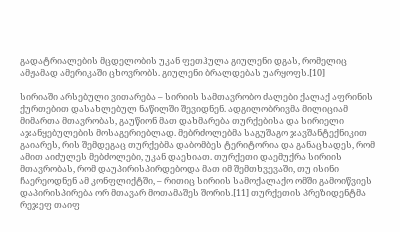გადატრიალების მცდელობის უკან ფეთჰულა გიულენი დგას, რომელიც ამჟამად ამერიკაში ცხოვრობს. გიულენი ბრალდებას უარყოფს.[10]

სირიაში არსებული ვითარება – სირიის სამთავრობო ძალები ქალაქ აფრინის ქურთებით დასახლებულ ნაწილში შევიდნენ. ადგილობრივმა მილიციამ მიმართა მთავრობას, გაუწიონ მათ დახმარება თურქებისა და სირიელი აჯანყებულების მოსაგერიებლად. მებრძოლებმა საგუშაგო ჯავშანტექნიკით გაიარეს, რის შემდეგაც თურქებმა დაბომბეს ტერიტორია და განაცხადეს, რომ ამით აიძულეს მებძოლები, უკან დაეხიათ. თურქეთი დაემუქრა სირიის მთავრობას, რომ დაუპირისპირდებოდა მათ იმ შემთხვევაში, თუ ისინი ჩაერეოდნენ ამ კონფლიქტში, – რითიც სირიის სამოქალაქო ომში გამოიწვიეს დაპირისპირება ორ მთავარ მოთამაშეს შორის.[11] თურქეთის პრეზიდენტმა რეჯეფ თაიფ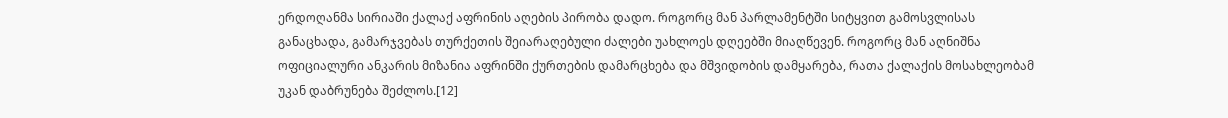ერდოღანმა სირიაში ქალაქ აფრინის აღების პირობა დადო. როგორც მან პარლამენტში სიტყვით გამოსვლისას განაცხადა, გამარჯვებას თურქეთის შეიარაღებული ძალები უახლოეს დღეებში მიაღწევენ. როგორც მან აღნიშნა ოფიციალური ანკარის მიზანია აფრინში ქურთების დამარცხება და მშვიდობის დამყარება, რათა ქალაქის მოსახლეობამ უკან დაბრუნება შეძლოს.[12]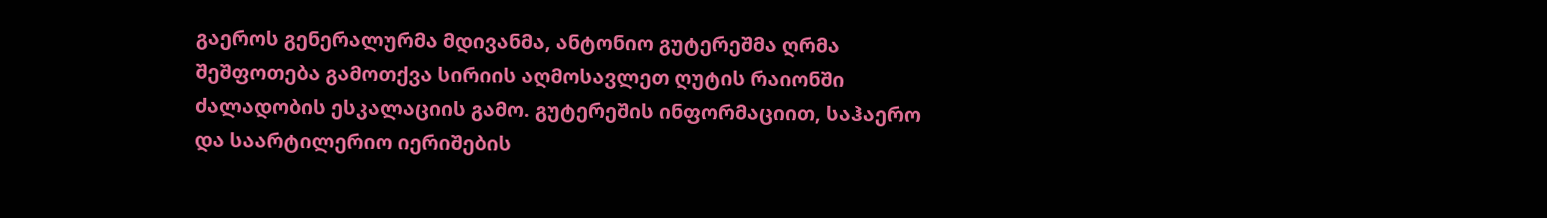გაეროს გენერალურმა მდივანმა, ანტონიო გუტერეშმა ღრმა შეშფოთება გამოთქვა სირიის აღმოსავლეთ ღუტის რაიონში ძალადობის ესკალაციის გამო. გუტერეშის ინფორმაციით, საჰაერო და საარტილერიო იერიშების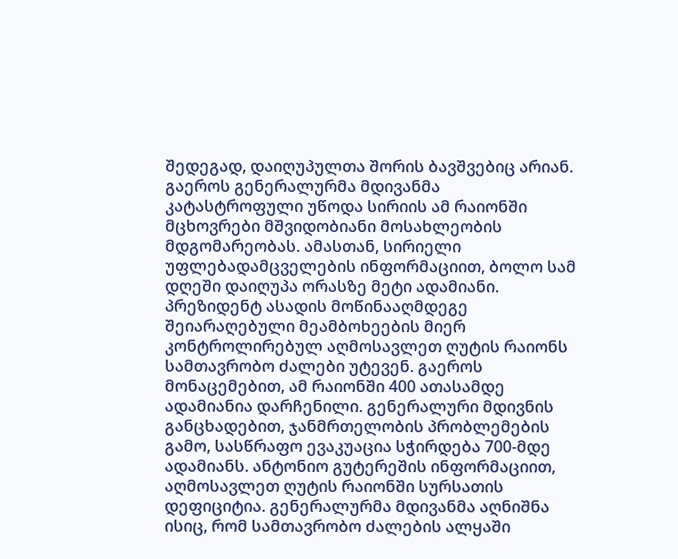შედეგად, დაიღუპულთა შორის ბავშვებიც არიან. გაეროს გენერალურმა მდივანმა კატასტროფული უწოდა სირიის ამ რაიონში მცხოვრები მშვიდობიანი მოსახლეობის მდგომარეობას. ამასთან, სირიელი უფლებადამცველების ინფორმაციით, ბოლო სამ დღეში დაიღუპა ორასზე მეტი ადამიანი. პრეზიდენტ ასადის მოწინააღმდეგე შეიარაღებული მეამბოხეების მიერ კონტროლირებულ აღმოსავლეთ ღუტის რაიონს სამთავრობო ძალები უტევენ. გაეროს მონაცემებით, ამ რაიონში 400 ათასამდე ადამიანია დარჩენილი. გენერალური მდივნის განცხადებით, ჯანმრთელობის პრობლემების გამო, სასწრაფო ევაკუაცია სჭირდება 700-მდე ადამიანს. ანტონიო გუტერეშის ინფორმაციით, აღმოსავლეთ ღუტის რაიონში სურსათის დეფიციტია. გენერალურმა მდივანმა აღნიშნა ისიც, რომ სამთავრობო ძალების ალყაში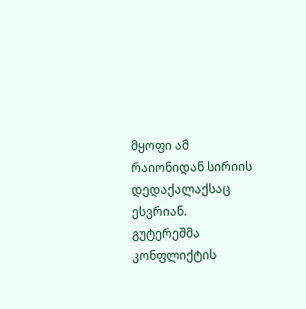მყოფი ამ რაიონიდან სირიის დედაქალაქსაც ესვრიან. გუტერეშმა კონფლიქტის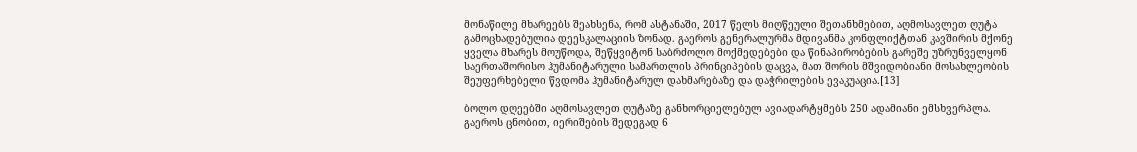მონაწილე მხარეებს შეახსენა, რომ ასტანაში, 2017 წელს მიღწეული შეთანხმებით, აღმოსავლეთ ღუტა გამოცხადებულია დეესკალაციის ზონად. გაეროს გენერალურმა მდივანმა კონფლიქტთან კავშირის მქონე ყველა მხარეს მოუწოდა, შეწყვიტონ საბრძოლო მოქმედებები და წინაპირობების გარეშე უზრუნველყონ საერთაშორისო ჰუმანიტარული სამართლის პრინციპების დაცვა, მათ შორის მშვიდობიანი მოსახლეობის შეუფერხებელი წვდომა ჰუმანიტარულ დახმარებაზე და დაჭრილების ევაკუაცია.[13]

ბოლო დღეებში აღმოსავლეთ ღუტაზე განხორციელებულ ავიადარტყმებს 250 ადამიანი ემსხვერპლა. გაეროს ცნობით, იერიშების შედეგად 6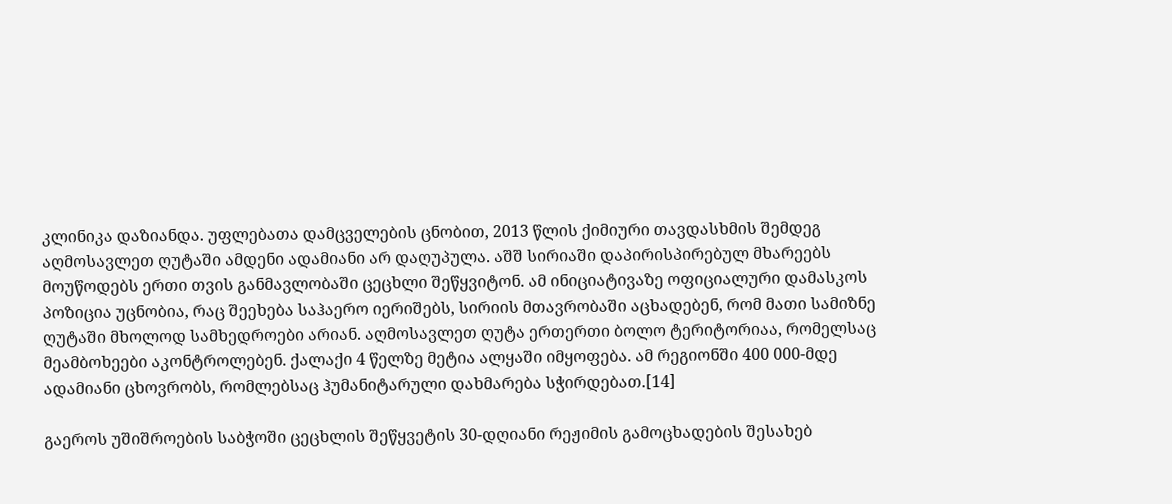კლინიკა დაზიანდა. უფლებათა დამცველების ცნობით, 2013 წლის ქიმიური თავდასხმის შემდეგ აღმოსავლეთ ღუტაში ამდენი ადამიანი არ დაღუპულა. აშშ სირიაში დაპირისპირებულ მხარეებს მოუწოდებს ერთი თვის განმავლობაში ცეცხლი შეწყვიტონ. ამ ინიციატივაზე ოფიციალური დამასკოს პოზიცია უცნობია, რაც შეეხება საჰაერო იერიშებს, სირიის მთავრობაში აცხადებენ, რომ მათი სამიზნე ღუტაში მხოლოდ სამხედროები არიან. აღმოსავლეთ ღუტა ერთერთი ბოლო ტერიტორიაა, რომელსაც მეამბოხეები აკონტროლებენ. ქალაქი 4 წელზე მეტია ალყაში იმყოფება. ამ რეგიონში 400 000-მდე ადამიანი ცხოვრობს, რომლებსაც ჰუმანიტარული დახმარება სჭირდებათ.[14]

გაეროს უშიშროების საბჭოში ცეცხლის შეწყვეტის 30-დღიანი რეჟიმის გამოცხადების შესახებ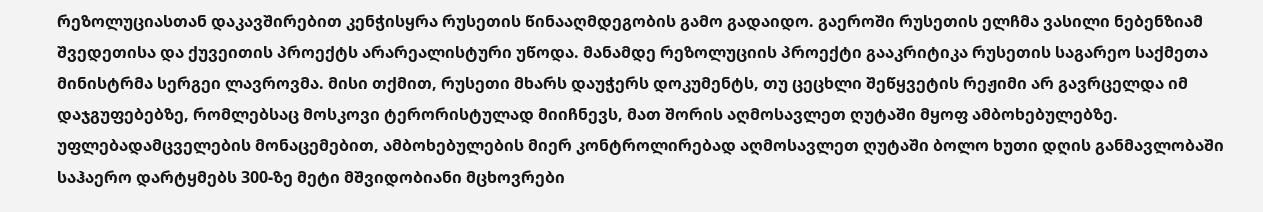რეზოლუციასთან დაკავშირებით კენჭისყრა რუსეთის წინააღმდეგობის გამო გადაიდო. გაეროში რუსეთის ელჩმა ვასილი ნებენზიამ შვედეთისა და ქუვეითის პროექტს არარეალისტური უწოდა. მანამდე რეზოლუციის პროექტი გააკრიტიკა რუსეთის საგარეო საქმეთა მინისტრმა სერგეი ლავროვმა. მისი თქმით, რუსეთი მხარს დაუჭერს დოკუმენტს, თუ ცეცხლი შეწყვეტის რეჟიმი არ გავრცელდა იმ დაჯგუფებებზე, რომლებსაც მოსკოვი ტერორისტულად მიიჩნევს, მათ შორის აღმოსავლეთ ღუტაში მყოფ ამბოხებულებზე. უფლებადამცველების მონაცემებით, ამბოხებულების მიერ კონტროლირებად აღმოსავლეთ ღუტაში ბოლო ხუთი დღის განმავლობაში საჰაერო დარტყმებს 300-ზე მეტი მშვიდობიანი მცხოვრები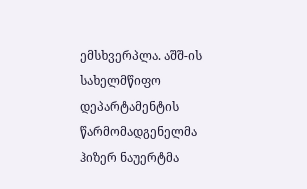ემსხვერპლა. აშშ-ის სახელმწიფო დეპარტამენტის წარმომადგენელმა ჰიზერ ნაუერტმა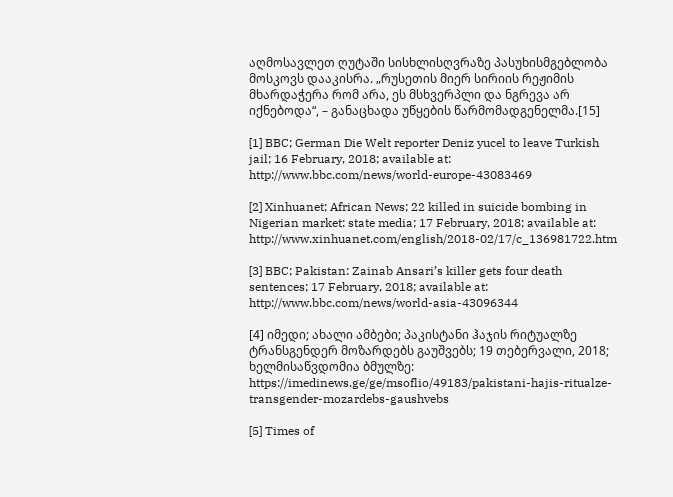აღმოსავლეთ ღუტაში სისხლისღვრაზე პასუხისმგებლობა მოსკოვს დააკისრა. „რუსეთის მიერ სირიის რეჟიმის მხარდაჭერა რომ არა, ეს მსხვერპლი და ნგრევა არ იქნებოდა“, – განაცხადა უწყების წარმომადგენელმა.[15]

[1] BBC; German Die Welt reporter Deniz yucel to leave Turkish jail; 16 February, 2018; available at: http://www.bbc.com/news/world-europe-43083469

[2] Xinhuanet; African News; 22 killed in suicide bombing in Nigerian market: state media; 17 February, 2018; available at: http://www.xinhuanet.com/english/2018-02/17/c_136981722.htm

[3] BBC; Pakistan: Zainab Ansari’s killer gets four death sentences; 17 February, 2018; available at: http://www.bbc.com/news/world-asia-43096344

[4] იმედი; ახალი ამბები; პაკისტანი ჰაჯის რიტუალზე ტრანსგენდერ მოზარდებს გაუშვებს; 19 თებერვალი, 2018; ხელმისაწვდომია ბმულზე: https://imedinews.ge/ge/msoflio/49183/pakistani-hajis-ritualze-transgender-mozardebs-gaushvebs

[5] Times of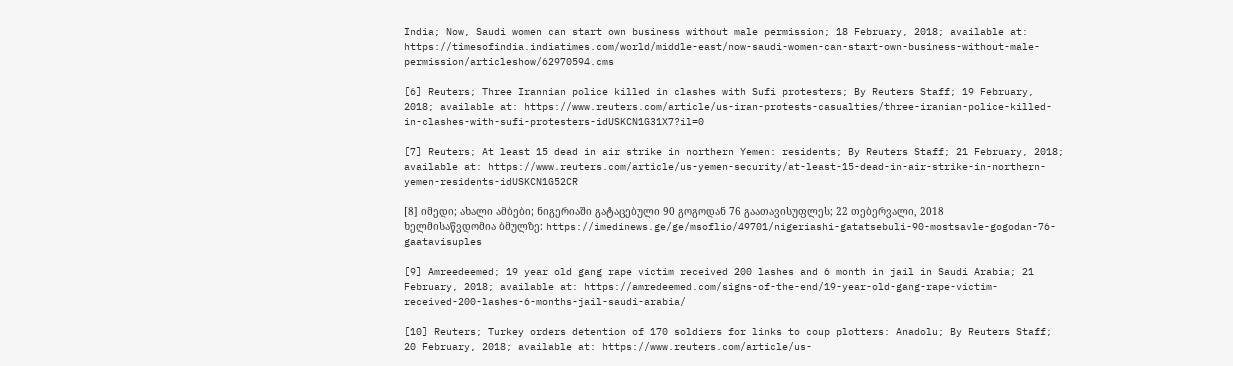India; Now, Saudi women can start own business without male permission; 18 February, 2018; available at: https://timesofindia.indiatimes.com/world/middle-east/now-saudi-women-can-start-own-business-without-male-permission/articleshow/62970594.cms

[6] Reuters; Three Irannian police killed in clashes with Sufi protesters; By Reuters Staff; 19 February, 2018; available at: https://www.reuters.com/article/us-iran-protests-casualties/three-iranian-police-killed-in-clashes-with-sufi-protesters-idUSKCN1G31X7?il=0

[7] Reuters; At least 15 dead in air strike in northern Yemen: residents; By Reuters Staff; 21 February, 2018; available at: https://www.reuters.com/article/us-yemen-security/at-least-15-dead-in-air-strike-in-northern-yemen-residents-idUSKCN1G52CR

[8] იმედი; ახალი ამბები; ნიგერიაში გატაცებული 90 გოგოდან 76 გაათავისუფლეს; 22 თებერვალი, 2018 ხელმისაწვდომია ბმულზე: https://imedinews.ge/ge/msoflio/49701/nigeriashi-gatatsebuli-90-mostsavle-gogodan-76-gaatavisuples

[9] Amreedeemed; 19 year old gang rape victim received 200 lashes and 6 month in jail in Saudi Arabia; 21 February, 2018; available at: https://amredeemed.com/signs-of-the-end/19-year-old-gang-rape-victim-received-200-lashes-6-months-jail-saudi-arabia/

[10] Reuters; Turkey orders detention of 170 soldiers for links to coup plotters: Anadolu; By Reuters Staff; 20 February, 2018; available at: https://www.reuters.com/article/us-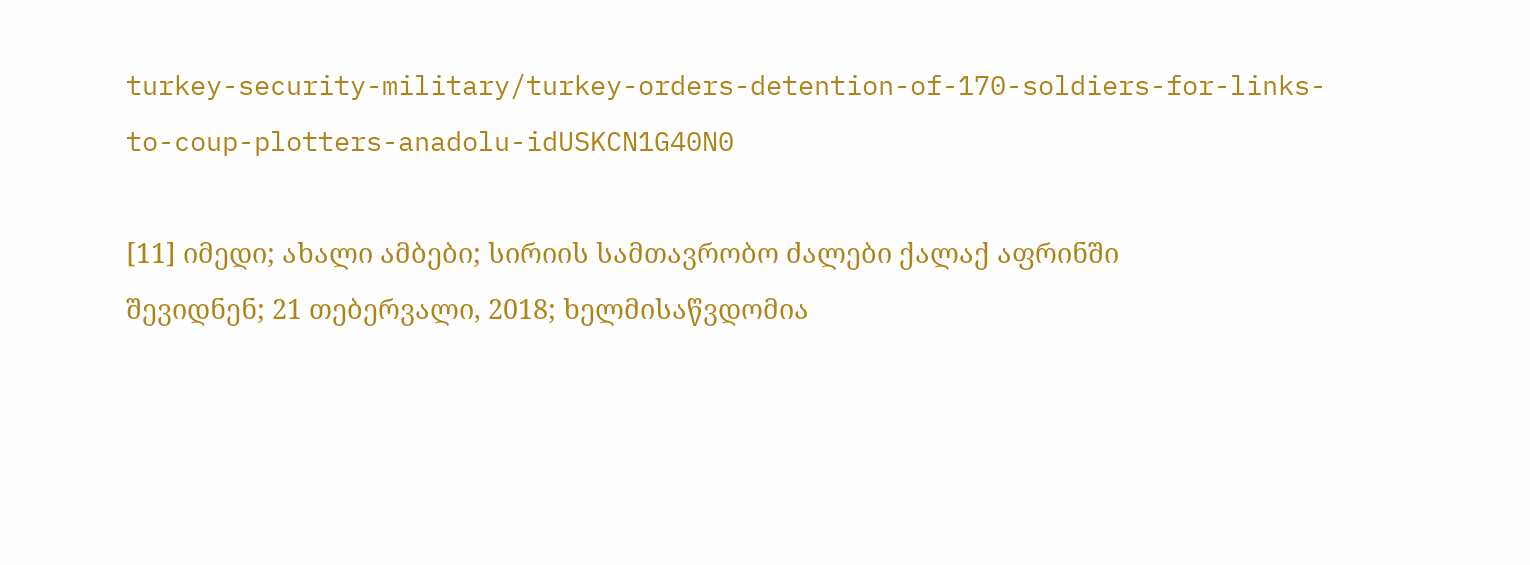turkey-security-military/turkey-orders-detention-of-170-soldiers-for-links-to-coup-plotters-anadolu-idUSKCN1G40N0

[11] იმედი; ახალი ამბები; სირიის სამთავრობო ძალები ქალაქ აფრინში შევიდნენ; 21 თებერვალი, 2018; ხელმისაწვდომია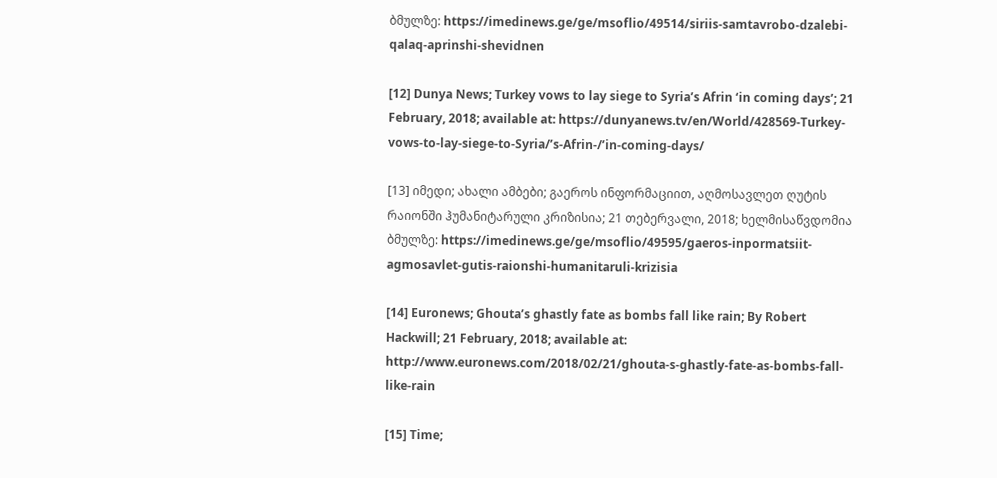ბმულზე: https://imedinews.ge/ge/msoflio/49514/siriis-samtavrobo-dzalebi-qalaq-aprinshi-shevidnen

[12] Dunya News; Turkey vows to lay siege to Syria’s Afrin ‘in coming days’; 21 February, 2018; available at: https://dunyanews.tv/en/World/428569-Turkey-vows-to-lay-siege-to-Syria/’s-Afrin-/’in-coming-days/

[13] იმედი; ახალი ამბები; გაეროს ინფორმაციით, აღმოსავლეთ ღუტის რაიონში ჰუმანიტარული კრიზისია; 21 თებერვალი, 2018; ხელმისაწვდომია ბმულზე: https://imedinews.ge/ge/msoflio/49595/gaeros-inpormatsiit-agmosavlet-gutis-raionshi-humanitaruli-krizisia

[14] Euronews; Ghouta’s ghastly fate as bombs fall like rain; By Robert Hackwill; 21 February, 2018; available at: http://www.euronews.com/2018/02/21/ghouta-s-ghastly-fate-as-bombs-fall-like-rain

[15] Time;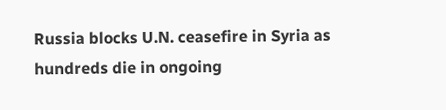Russia blocks U.N. ceasefire in Syria as hundreds die in ongoing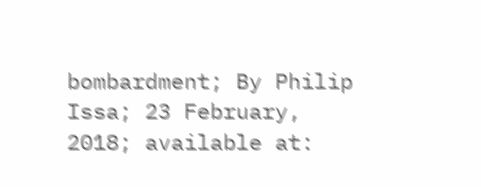bombardment; By Philip Issa; 23 February, 2018; available at: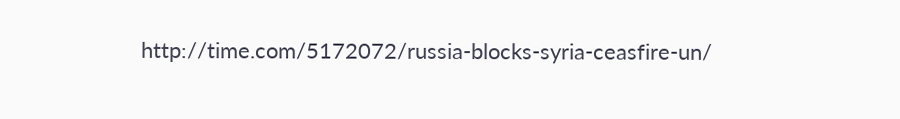http://time.com/5172072/russia-blocks-syria-ceasfire-un/